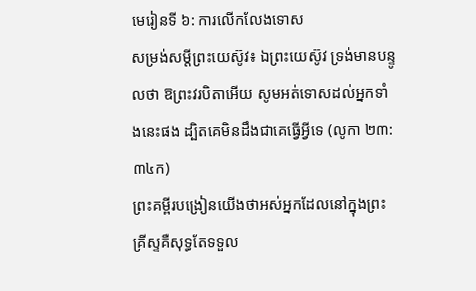មេរៀនទី ៦: ការលើកលែងទោស
សម្រង់សម្តីព្រះយេស៊ូវ៖ ឯព្រះយេស៊ូវ ទ្រង់មានបន្ទូលថា ឱព្រះវរបិតាអើយ សូមអត់ទោសដល់អ្នកទាំងនេះផង ដ្បិតគេមិនដឹងជាគេធ្វើអ្វីទេ (លូកា ២៣:៣៤ក)
ព្រះគម្ពីរបង្រៀនយើងថាអស់អ្នកដែលនៅក្នុងព្រះគ្រីស្ទគឺសុទ្ធតែទទួល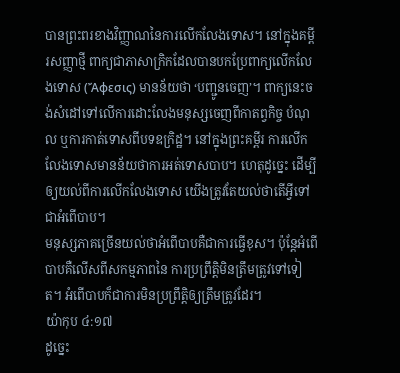បានព្រះពរខាងវិញ្ញាណនៃការលើកលែងទោស។ នៅក្នុងគម្ពីរសញ្ញាថ្មី ពាក្យជាភាសាក្រិកដែលបានបកប្រែពាក្យលើកលែងទោស (Ἄφεσις) មានន័យថា ‘បញ្ជូនចេញ’។ ពាក្យនេះចង់សំដៅទៅលើការដោះលែងមនុស្សចេញពីកាតព្វកិច្ច បំណុល ឬការកាត់ទោសពីបទឧក្រិដ្ឋ។ នៅក្នុងព្រះគម្ពីរ ការលើកលែងទោសមានន័យថាការអត់ទោសបាប។ ហេតុដូច្នេះ ដើម្បីឲ្យយល់ពីការលើកលែងទោស យើងត្រូវតែយល់ថាតើអ្វីទៅជាអំពើបាប។
មនុស្សភាគច្រើនយល់ថាអំពើបាបគឺជាការធ្វើខុស។ ប៉ុន្តែអំពើបាបគឺលើសពីសកម្មភាពនៃ ការប្រព្រឹត្តិមិនត្រឹមត្រូវទៅទៀត។ អំពើបាបក៏ជាការមិនប្រព្រឹត្តិឲ្យត្រឹមត្រូវដែរ។
យ៉ាកុប ៤:១៧
ដូច្នេះ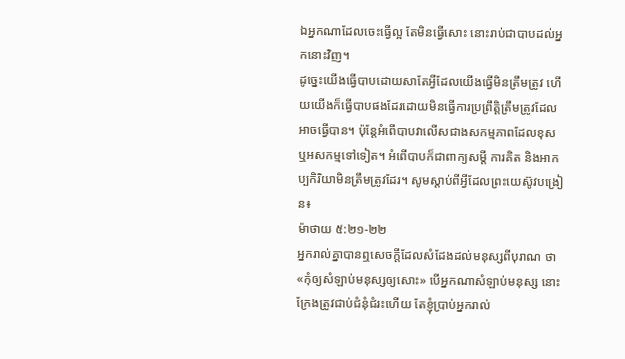ឯអ្នកណាដែលចេះធ្វើល្អ តែមិនធ្វើសោះ នោះរាប់ជាបាបដល់អ្នកនោះវិញ។
ដូច្នេះយើងធ្វើបាបដោយសាតែអ្វីដែលយើងធ្វើមិនត្រឹមត្រូវ ហើយយើងក៏ធ្វើបាបផងដែរដោយមិនធ្វើការប្រព្រឹត្តិត្រឹមត្រូវដែលអាចធ្វើបាន។ ប៉ុន្តែអំពើបាបវាលើសជាងសកម្មភាពដែលខុស ឬអសកម្មទៅទៀត។ អំពើបាបក៏ជាពាក្យសម្តី ការគិត និងអាកប្បកិរិយាមិនត្រឹមត្រូវដែរ។ សូមស្តាប់ពីអ្វីដែលព្រះយេស៊ូវបង្រៀន៖
ម៉ាថាយ ៥:២១-២២
អ្នករាល់គ្នាបានឮសេចក្ដីដែលសំដែងដល់មនុស្សពីបុរាណ ថា «កុំឲ្យសំឡាប់មនុស្សឲ្យសោះ» បើអ្នកណាសំឡាប់មនុស្ស នោះក្រែងត្រូវជាប់ជំនុំជំរះហើយ តែខ្ញុំប្រាប់អ្នករាល់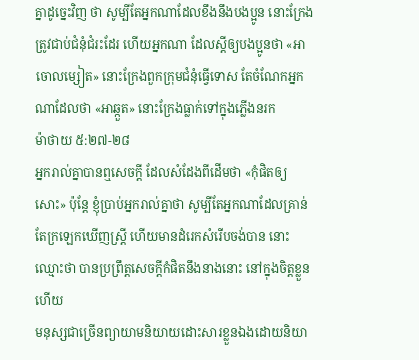គ្នាដូច្នេះវិញ ថា សូម្បីតែអ្នកណាដែលខឹងនឹងបងប្អូន នោះក្រែងត្រូវជាប់ជំនុំជំរះដែរ ហើយអ្នកណា ដែលស្ដីឲ្យបងប្អូនថា «អាចោលម្សៀត» នោះក្រែងពួកក្រុមជំនុំធ្វើទោស តែចំណែកអ្នកណាដែលថា «អាឆ្កួត» នោះក្រែងធ្លាក់ទៅក្នុងភ្លើងនរក
ម៉ាថាយ ៥:២៧-២៨
អ្នករាល់គ្នាបានឮសេចក្ដី ដែលសំដែងពីដើមថា «កុំផិតឲ្យសោះ» ប៉ុន្តែ ខ្ញុំប្រាប់អ្នករាល់គ្នាថា សូម្បីតែអ្នកណាដែលគ្រាន់តែក្រឡេកឃើញស្ត្រី ហើយមានដំរេកសំរើបចង់បាន នោះឈ្មោះថា បានប្រព្រឹត្តសេចក្ដីកំផិតនឹងនាងនោះ នៅក្នុងចិត្តខ្លួនហើយ
មនុស្សជាច្រើនព្យាយាមនិយាយដោះសារខ្លួនឯងដោយនិយា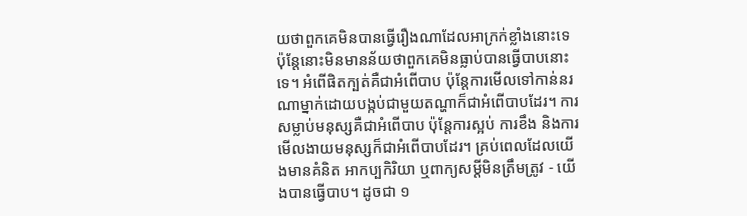យថាពួកគេមិនបានធ្វើរឿងណាដែលអាក្រក់ខ្លាំងនោះទេ ប៉ុន្តែនោះមិនមានន័យថាពួកគេមិនធ្លាប់បានធ្វើបាបនោះទេ។ អំពើផិតក្បត់គឺជាអំពើបាប ប៉ុន្តែការមើលទៅកាន់នរណាម្នាក់ដោយបង្កប់ជាមួយតណ្ហាក៏ជាអំពើបាបដែរ។ ការសម្លាប់មនុស្សគឺជាអំពើបាប ប៉ុន្តែការស្អប់ ការខឹង និងការមើលងាយមនុស្សក៏ជាអំពើបាបដែរ។ គ្រប់ពេលដែលយើងមានគំនិត អាកប្បកិរិយា ឬពាក្យសម្តីមិនត្រឹមត្រូវ - យើងបានធ្វើបាប។ ដូចជា ១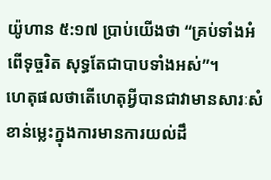យ៉ូហាន ៥:១៧ ប្រាប់យើងថា “គ្រប់ទាំងអំពើទុច្ចរិត សុទ្ធតែជាបាបទាំងអស់”។
ហេតុផលថាតើហេតុអ្វីបានជាវាមានសារៈសំខាន់ម្លេះក្នុងការមានការយល់ដឹ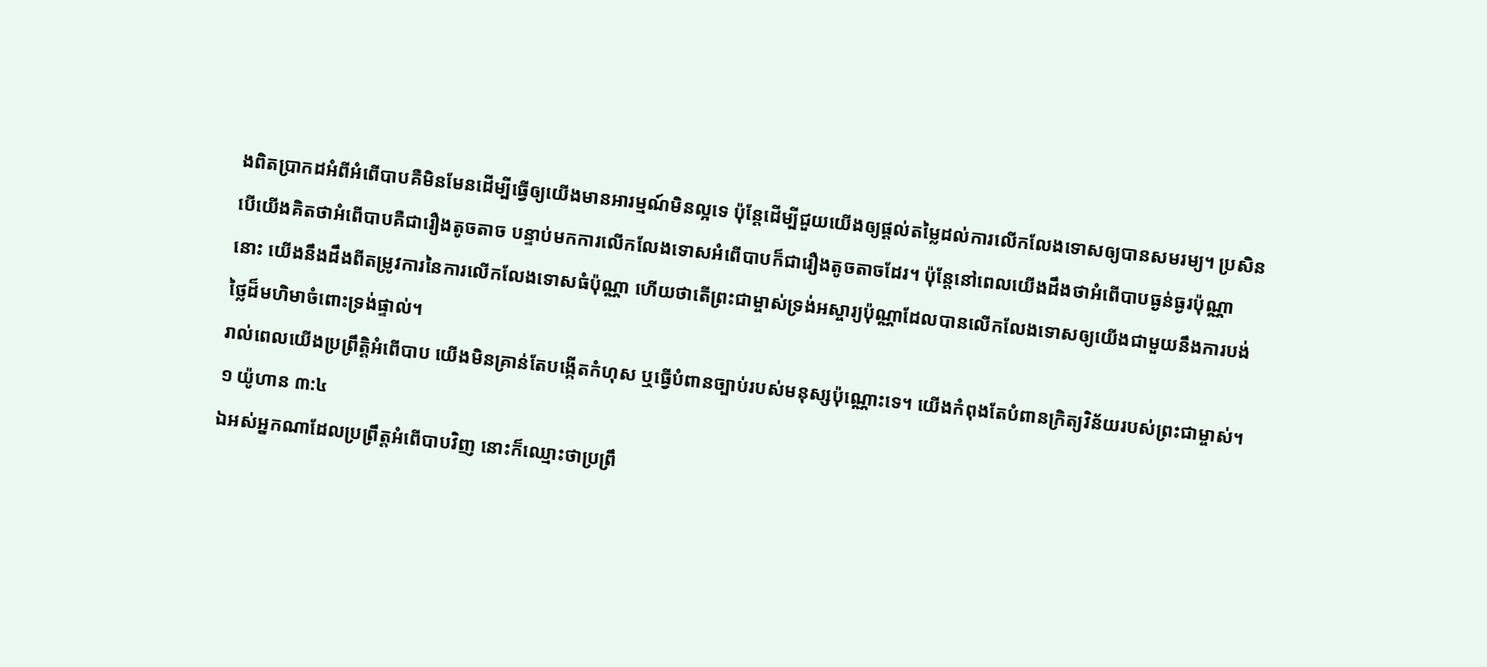ងពិតប្រាកដអំពីអំពើបាបគឺមិនមែនដើម្បីធ្វើឲ្យយើងមានអារម្មណ៍មិនល្អទេ ប៉ុន្តែដើម្បីជួយយើងឲ្យផ្តល់តម្លៃដល់ការលើកលែងទោសឲ្យបានសមរម្យ។ ប្រសិនបើយើងគិតថាអំពើបាបគឺជារឿងតូចតាច បន្ទាប់មកការលើកលែងទោសអំពើបាបក៏ជារឿងតូចតាចដែរ។ ប៉ុន្តែនៅពេលយើងដឹងថាអំពើបាបធ្ងន់ធ្ងរប៉ុណ្ណានោះ យើងនឹងដឹងពីតម្រូវការនៃការលើកលែងទោសធំប៉ុណ្ណា ហើយថាតើព្រះជាម្ចាស់ទ្រង់អស្ចារ្យប៉ុណ្ណាដែលបានលើកលែងទោសឲ្យយើងជាមួយនឹងការបង់ថ្លៃដ៏មហិមាចំពោះទ្រង់ផ្ទាល់។
រាល់ពេលយើងប្រព្រឹត្តិអំពើបាប យើងមិនគ្រាន់តែបង្កើតកំហុស ឬធ្វើបំពានច្បាប់របស់មនុស្សប៉ុណ្ណោះទេ។ យើងកំពុងតែបំពានក្រិត្យវិន័យរបស់ព្រះជាម្ចាស់។
១ យ៉ូហាន ៣:៤
ឯអស់អ្នកណាដែលប្រព្រឹត្តអំពើបាបវិញ នោះក៏ឈ្មោះថាប្រព្រឹ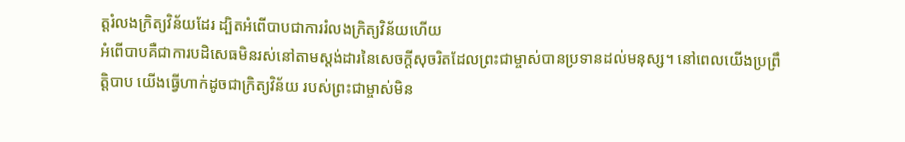ត្តរំលងក្រិត្យវិន័យដែរ ដ្បិតអំពើបាបជាការរំលងក្រិត្យវិន័យហើយ
អំពើបាបគឺជាការបដិសេធមិនរស់នៅតាមស្តង់ដារនៃសេចក្តីសុចរិតដែលព្រះជាម្ចាស់បានប្រទានដល់មនុស្ស។ នៅពេលយើងប្រព្រឹត្តិបាប យើងធ្វើហាក់ដូចជាក្រិត្យវិន័យ របស់ព្រះជាម្ចាស់មិន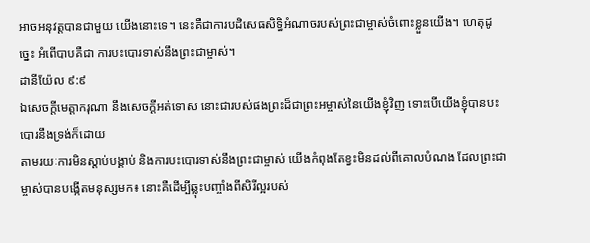អាចអនុវត្តបានជាមួយ យើងនោះទេ។ នេះគឺជាការបដិសេធសិទ្ធិអំណាចរបស់ព្រះជាម្ចាស់ចំពោះខ្លួនយើង។ ហេតុដូច្នេះ អំពើបាបគឺជា ការបះបោរទាស់នឹងព្រះជាម្ចាស់។
ដានីយ៉ែល ៩:៩
ឯសេចក្ដីមេត្តាករុណា នឹងសេចក្ដីអត់ទោស នោះជារបស់ផងព្រះដ៏ជាព្រះអម្ចាស់នៃយើងខ្ញុំវិញ ទោះបើយើងខ្ញុំបានបះបោរនឹងទ្រង់ក៏ដោយ
តាមរយៈការមិនស្តាប់បង្គាប់ និងការបះបោរទាស់នឹងព្រះជាម្ចាស់ យើងកំពុងតែខ្វះមិនដល់ពីគោលបំណង ដែលព្រះជាម្ចាស់បានបង្កើតមនុស្សមក៖ នោះគឺដើម្បីឆ្លុះបញ្ចាំងពីសិរីល្អរបស់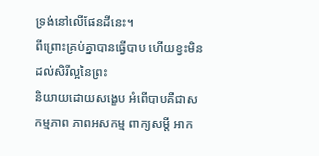ទ្រង់នៅលើផែនដីនេះ។
ពីព្រោះគ្រប់គ្នាបានធ្វើបាប ហើយខ្វះមិនដល់សិរីល្អនៃព្រះ
និយាយដោយសង្ខេប អំពើបាបគឺជាសកម្មភាព ភាពអសកម្ម ពាក្យសម្តី អាក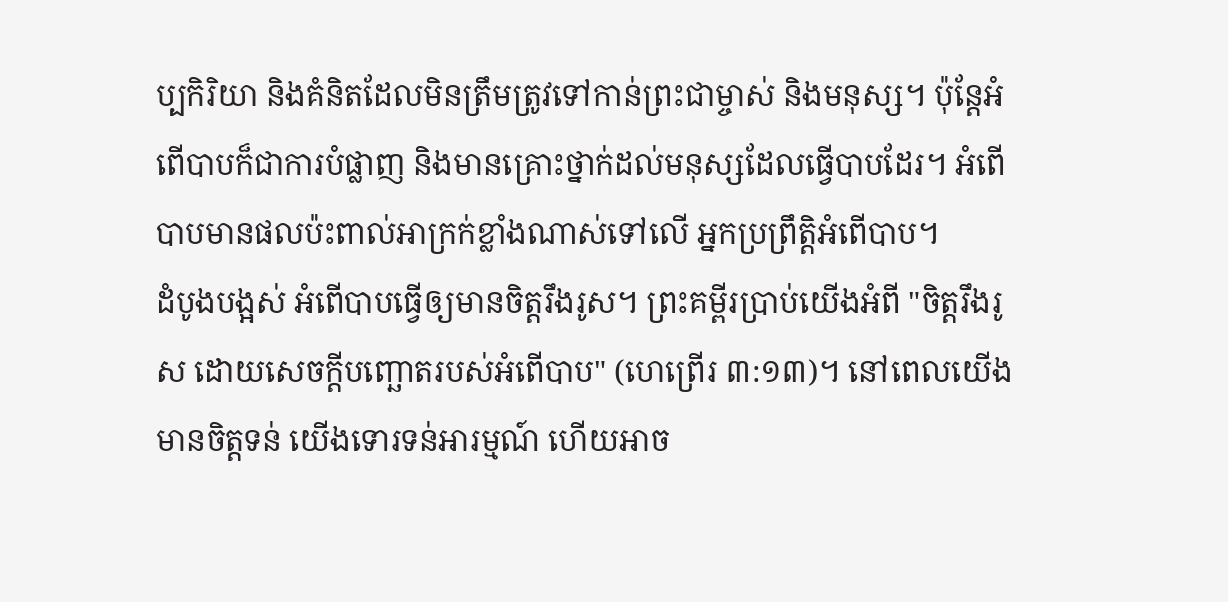ប្បកិរិយា និងគំនិតដែលមិនត្រឹមត្រូវទៅកាន់ព្រះជាម្ចាស់ និងមនុស្ស។ ប៉ុន្តែអំពើបាបក៏ជាការបំផ្លាញ និងមានគ្រោះថ្នាក់ដល់មនុស្សដែលធ្វើបាបដែរ។ អំពើបាបមានផលប៉ះពាល់អាក្រក់ខ្លាំងណាស់ទៅលើ អ្នកប្រព្រឹត្តិអំពើបាប។
ដំបូងបង្អស់ អំពើបាបធ្វើឲ្យមានចិត្តរឹងរូស។ ព្រះគម្ពីរប្រាប់យើងអំពី "ចិត្តរឹងរូស ដោយសេចក្ដីបញ្ឆោតរបស់អំពើបាប" (ហេព្រើរ ៣:១៣)។ នៅពេលយើងមានចិត្តទន់ យើងទោរទន់អារម្មណ៍ ហើយអាច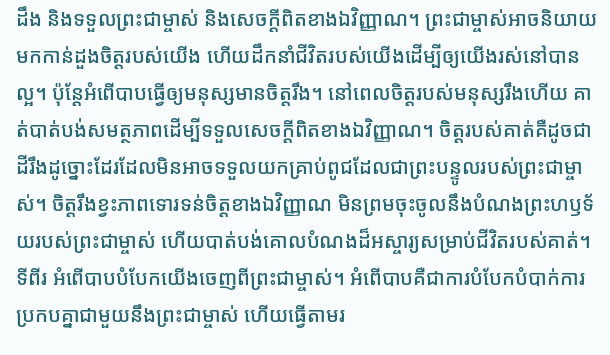ដឹង និងទទួលព្រះជាម្ចាស់ និងសេចក្តីពិតខាងឯវិញ្ញាណ។ ព្រះជាម្ចាស់អាចនិយាយមកកាន់ដួងចិត្តរបស់យើង ហើយដឹកនាំជីវិតរបស់យើងដើម្បីឲ្យយើងរស់នៅបានល្អ។ ប៉ុន្តែអំពើបាបធ្វើឲ្យមនុស្សមានចិត្តរឹង។ នៅពេលចិត្តរបស់មនុស្សរឹងហើយ គាត់បាត់បង់សមត្ថភាពដើម្បីទទួលសេចក្តីពិតខាងឯវិញ្ញាណ។ ចិត្តរបស់គាត់គឺដូចជាដីរឹងដូច្នោះដែរដែលមិនអាចទទួលយកគ្រាប់ពូជដែលជាព្រះបន្ទូលរបស់ព្រះជាម្ចាស់។ ចិត្តរឹងខ្វះភាពទោរទន់ចិត្តខាងឯវិញ្ញាណ មិនព្រមចុះចូលនឹងបំណងព្រះហឫទ័យរបស់ព្រះជាម្ចាស់ ហើយបាត់បង់គោលបំណងដ៏អស្ចារ្យសម្រាប់ជីវិតរបស់គាត់។
ទីពីរ អំពើបាបបំបែកយើងចេញពីព្រះជាម្ចាស់។ អំពើបាបគឺជាការបំបែកបំបាក់ការប្រកបគ្នាជាមួយនឹងព្រះជាម្ចាស់ ហើយធ្វើតាមរ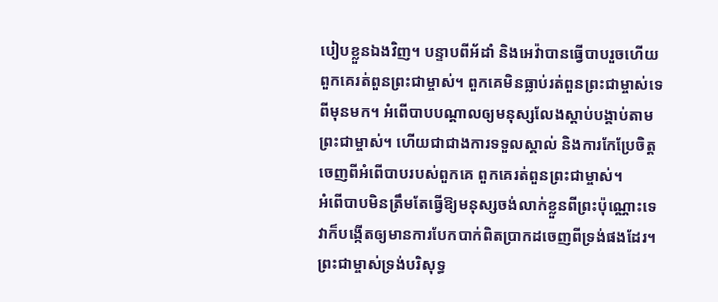បៀបខ្លួនឯងវិញ។ បន្ទាបពីអ័ដាំ និងអេវ៉ាបានធ្វើបាបរួចហើយ ពួកគេរត់ពួនព្រះជាម្ចាស់។ ពួកគេមិនធ្លាប់រត់ពួនព្រះជាម្ចាស់ទេពីមុនមក។ អំពើបាបបណ្តាលឲ្យមនុស្សលែងស្តាប់បង្គាប់តាមព្រះជាម្ចាស់។ ហើយជាជាងការទទួលស្គាល់ និងការកែប្រែចិត្តចេញពីអំពើបាបរបស់ពួកគេ ពួកគេរត់ពួនព្រះជាម្ចាស់។
អំពើបាបមិនត្រឹមតែធ្វើឱ្យមនុស្សចង់លាក់ខ្លួនពីព្រះប៉ុណ្ណោះទេ វាក៏បង្កើតឲ្យមានការបែកបាក់ពិតប្រាកដចេញពីទ្រង់ផងដែរ។ ព្រះជាម្ចាស់ទ្រង់បរិសុទ្ធ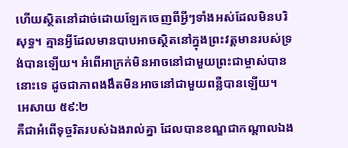ហើយស្ថិតនៅដាច់ដោយឡែកចេញពីអ្វីៗទាំងអស់ដែលមិនបរិសុទ្ធ។ គ្មានអ្វីដែលមានបាបអាចស្ថិតនៅក្នុងព្រះវត្តមានរបស់ទ្រង់បានឡើយ។ អំពើអាក្រក់មិនអាចនៅជាមួយព្រះជាម្ចាស់បាននោះទេ ដូចជាភាពងងឹតមិនអាចនៅជាមួយពន្លឺបានឡើយ។
អេសាយ ៥៩:២
គឺជាអំពើទុច្ចរិតរបស់ឯងរាល់គ្នា ដែលបានខណ្ឌជាកណ្តាលឯង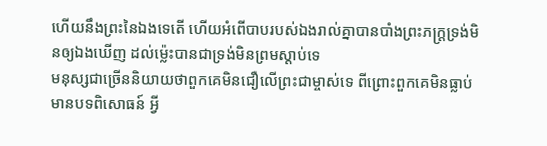ហើយនឹងព្រះនៃឯងទេតើ ហើយអំពើបាបរបស់ឯងរាល់គ្នាបានបាំងព្រះភក្ត្រទ្រង់មិនឲ្យឯងឃើញ ដល់ម៉្លេះបានជាទ្រង់មិនព្រមស្តាប់ទេ
មនុស្សជាច្រើននិយាយថាពួកគេមិនជឿលើព្រះជាម្ចាស់ទេ ពីព្រោះពួកគេមិនធ្លាប់មានបទពិសោធន៍ អ្វី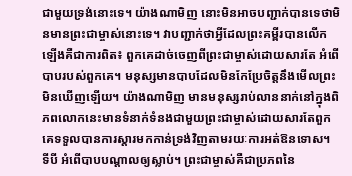ជាមួយទ្រង់នោះទេ។ យ៉ាងណាមិញ នោះមិនអាចបញ្ជាក់បានទេថាមិនមានព្រះជាម្ចាស់នោះទេ។ វាបញ្ជាក់ថាអ្វីដែលព្រះគម្ពីរបានលើកឡើងគឺជាការពិត៖ ពួកគេដាច់ចេញពីព្រះជាម្ចាស់ដោយសារតែ អំពើបាបរបស់ពួកគេ។ មនុស្សមានបាបដែលមិនកែប្រែចិត្តនឹងមើលព្រះមិនឃើញឡើយ។ យ៉ាងណាមិញ មានមនុស្សរាប់លាននាក់នៅក្នុងពិភពលោកនេះមានទំនាក់ទំនងជាមួយព្រះជាម្ចាស់ដោយសារតែពួកគេទទួលបានការស្តារមកកាន់ទ្រង់វិញតាមរយៈការអត់ឱនទោស។
ទីបី អំពើបាបបណ្តាលឲ្យស្លាប់។ ព្រះជាម្ចាស់គឺជាប្រភពនៃ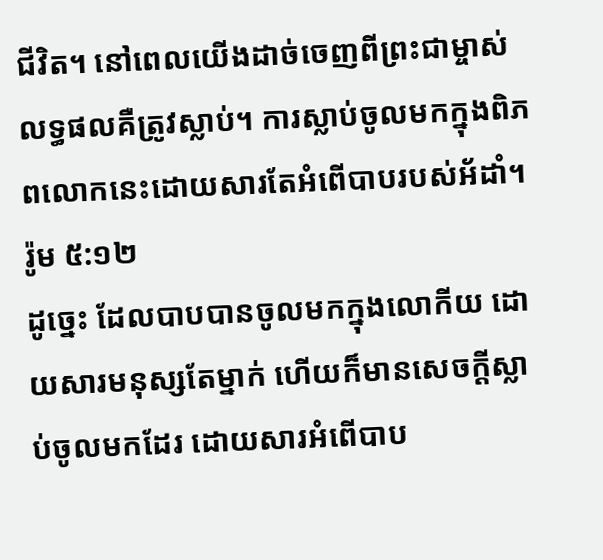ជីវិត។ នៅពេលយើងដាច់ចេញពីព្រះជាម្ចាស់ លទ្ធផលគឺត្រូវស្លាប់។ ការស្លាប់ចូលមកក្នុងពិភពលោកនេះដោយសារតែអំពើបាបរបស់អ័ដាំ។
រ៉ូម ៥:១២
ដូច្នេះ ដែលបាបបានចូលមកក្នុងលោកីយ ដោយសារមនុស្សតែម្នាក់ ហើយក៏មានសេចក្ដីស្លាប់ចូលមកដែរ ដោយសារអំពើបាប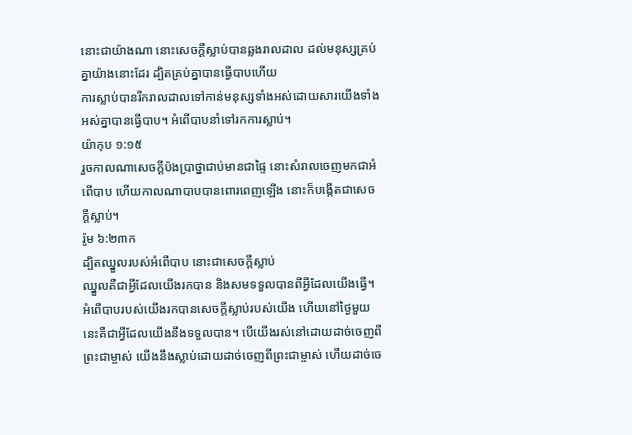នោះជាយ៉ាងណា នោះសេចក្ដីស្លាប់បានឆ្លងរាលដាល ដល់មនុស្សគ្រប់គ្នាយ៉ាងនោះដែរ ដ្បិតគ្រប់គ្នាបានធ្វើបាបហើយ
ការស្លាប់បានរីករាលដាលទៅកាន់មនុស្សទាំងអស់ដោយសារយើងទាំងអស់គ្នាបានធ្វើបាប។ អំពើបាបនាំទៅរកការស្លាប់។
យ៉ាកុប ១:១៥
រួចកាលណាសេចក្ដីប៉ងប្រាថ្នាជាប់មានជាផ្ទៃ នោះសំរាលចេញមកជាអំពើបាប ហើយកាលណាបាបបានពោរពេញឡើង នោះក៏បង្កើតជាសេចក្ដីស្លាប់។
រ៉ូម ៦:២៣ក
ដ្បិតឈ្នួលរបស់អំពើបាប នោះជាសេចក្ដីស្លាប់
ឈ្នួលគឺជាអ្វីដែលយើងរកបាន និងសមទទួលបានពីអ្វីដែលយើងធ្វើ។ អំពើបាបរបស់យើងរកបានសេចក្តីស្លាប់របស់យើង ហើយនៅថ្ងៃមួយនេះគឺជាអ្វីដែលយើងនឹងទទួលបាន។ បើយើងរស់នៅដោយដាច់ចេញពីព្រះជាម្ចាស់ យើងនឹងស្លាប់ដោយដាច់ចេញពីព្រះជាម្ចាស់ ហើយដាច់ចេ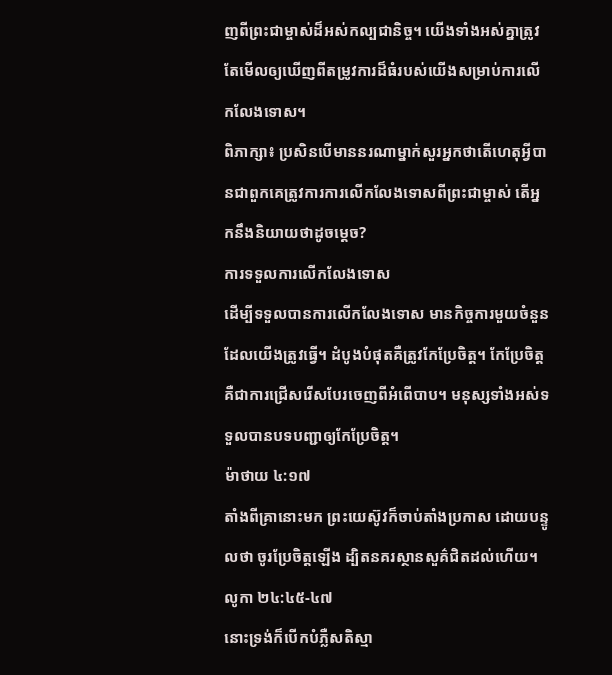ញពីព្រះជាម្ចាស់ដ៏អស់កល្បជានិច្ច។ យើងទាំងអស់គ្នាត្រូវតែមើលឲ្យឃើញពីតម្រូវការដ៏ធំរបស់យើងសម្រាប់ការលើកលែងទោស។
ពិភាក្សា៖ ប្រសិនបើមាននរណាម្នាក់សួរអ្នកថាតើហេតុអ្វីបានជាពួកគេត្រូវការការលើកលែងទោសពីព្រះជាម្ចាស់ តើអ្នកនឹងនិយាយថាដូចម្តេច?
ការទទួលការលើកលែងទោស
ដើម្បីទទួលបានការលើកលែងទោស មានកិច្ចការមួយចំនួនដែលយើងត្រូវធ្វើ។ ដំបូងបំផុតគឺត្រូវកែប្រែចិត្ត។ កែប្រែចិត្តគឺជាការជ្រើសរើសបែរចេញពីអំពើបាប។ មនុស្សទាំងអស់ទទួលបានបទបញ្ជាឲ្យកែប្រែចិត្ត។
ម៉ាថាយ ៤:១៧
តាំងពីគ្រានោះមក ព្រះយេស៊ូវក៏ចាប់តាំងប្រកាស ដោយបន្ទូលថា ចូរប្រែចិត្តឡើង ដ្បិតនគរស្ថានសួគ៌ជិតដល់ហើយ។
លូកា ២៤:៤៥-៤៧
នោះទ្រង់ក៏បើកបំភ្លឺសតិស្មា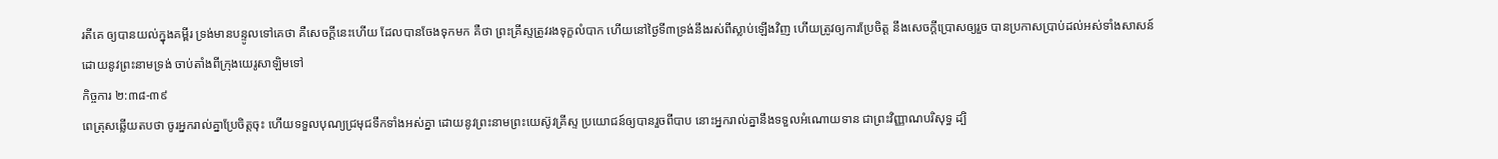រតីគេ ឲ្យបានយល់ក្នុងគម្ពីរ ទ្រង់មានបន្ទូលទៅគេថា គឺសេចក្ដីនេះហើយ ដែលបានចែងទុកមក គឺថា ព្រះគ្រីស្ទត្រូវរងទុក្ខលំបាក ហើយនៅថ្ងៃទី៣ទ្រង់នឹងរស់ពីស្លាប់ឡើងវិញ ហើយត្រូវឲ្យការប្រែចិត្ត នឹងសេចក្ដីប្រោសឲ្យរួច បានប្រកាសប្រាប់ដល់អស់ទាំងសាសន៍ ដោយនូវព្រះនាមទ្រង់ ចាប់តាំងពីក្រុងយេរូសាឡិមទៅ
កិច្ចការ ២:៣៨-៣៩
ពេត្រុសឆ្លើយតបថា ចូរអ្នករាល់គ្នាប្រែចិត្តចុះ ហើយទទួលបុណ្យជ្រមុជទឹកទាំងអស់គ្នា ដោយនូវព្រះនាមព្រះយេស៊ូវគ្រីស្ទ ប្រយោជន៍ឲ្យបានរួចពីបាប នោះអ្នករាល់គ្នានឹងទទួលអំណោយទាន ជាព្រះវិញ្ញាណបរិសុទ្ធ ដ្បិ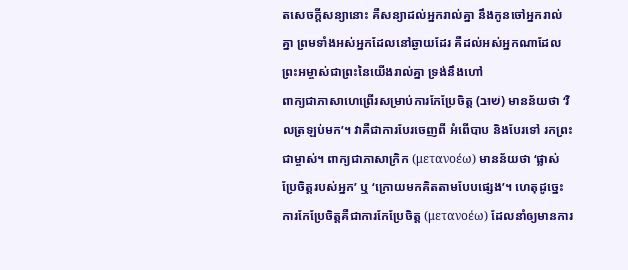តសេចក្ដីសន្យានោះ គឺសន្យាដល់អ្នករាល់គ្នា នឹងកូនចៅអ្នករាល់គ្នា ព្រមទាំងអស់អ្នកដែលនៅឆ្ងាយដែរ គឺដល់អស់អ្នកណាដែលព្រះអម្ចាស់ជាព្រះនៃយើងរាល់គ្នា ទ្រង់នឹងហៅ
ពាក្យជាភាសាហេព្រើរសម្រាប់ការកែប្រែចិត្ត (שׁוּב) មានន័យថា ‘វិលត្រឡប់មក’។ វាគឺជាការបែរចេញពី អំពើបាប និងបែរទៅ រកព្រះជាម្ចាស់។ ពាក្យជាភាសាក្រិក (μετανοέω) មានន័យថា ‘ផ្លាស់ប្រែចិត្តរបស់អ្នក’ ឬ ‘ក្រោយមកគិតតាមបែបផ្សេង’។ ហេតុដូច្នេះ ការកែប្រែចិត្តគឺជាការកែប្រែចិត្ត (μετανοέω) ដែលនាំឲ្យមានការ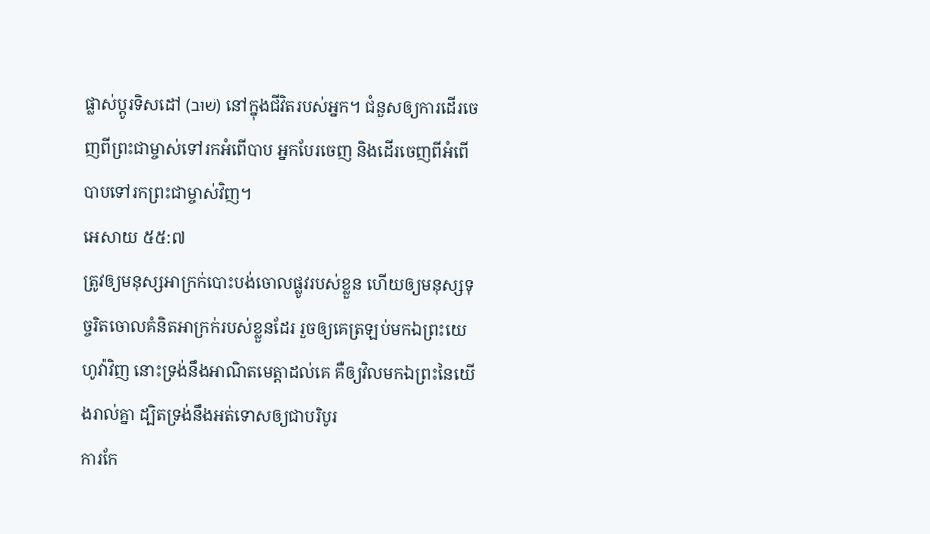ផ្លាស់ប្តូរទិសដៅ (שׁוּב) នៅក្នុងជីវិតរបស់អ្នក។ ជំនួសឲ្យការដើរចេញពីព្រះជាម្ចាស់ទៅរកអំពើបាប អ្នកបែរចេញ និងដើរចេញពីអំពើបាបទៅរកព្រះជាម្ចាស់វិញ។
អេសាយ ៥៥:៧
ត្រូវឲ្យមនុស្សអាក្រក់បោះបង់ចោលផ្លូវរបស់ខ្លួន ហើយឲ្យមនុស្សទុច្ចរិតចោលគំនិតអាក្រក់របស់ខ្លួនដែរ រួចឲ្យគេត្រឡប់មកឯព្រះយេហូវ៉ាវិញ នោះទ្រង់នឹងអាណិតមេត្តាដល់គេ គឺឲ្យវិលមកឯព្រះនៃយើងរាល់គ្នា ដ្បិតទ្រង់នឹងអត់ទោសឲ្យជាបរិបូរ
ការកែ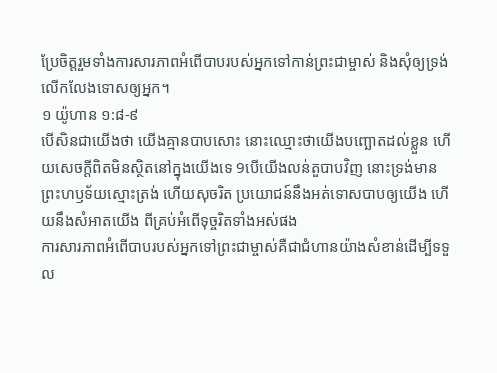ប្រែចិត្តរួមទាំងការសារភាពអំពើបាបរបស់អ្នកទៅកាន់ព្រះជាម្ចាស់ និងសុំឲ្យទ្រង់លើកលែងទោសឲ្យអ្នក។
១ យ៉ូហាន ១:៨-៩
បើសិនជាយើងថា យើងគ្មានបាបសោះ នោះឈ្មោះថាយើងបញ្ឆោតដល់ខ្លួន ហើយសេចក្ដីពិតមិនស្ថិតនៅក្នុងយើងទេ 9បើយើងលន់តួបាបវិញ នោះទ្រង់មានព្រះហឫទ័យស្មោះត្រង់ ហើយសុចរិត ប្រយោជន៍នឹងអត់ទោសបាបឲ្យយើង ហើយនឹងសំអាតយើង ពីគ្រប់អំពើទុច្ចរិតទាំងអស់ផង
ការសារភាពអំពើបាបរបស់អ្នកទៅព្រះជាម្ចាស់គឺជាជំហានយ៉ាងសំខាន់ដើម្បីទទួល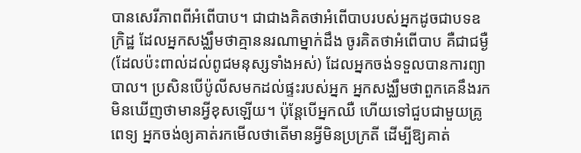បានសេរីភាពពីអំពើបាប។ ជាជាងគិតថាអំពើបាបរបស់អ្នកដូចជាបទឧក្រិដ្ឋ ដែលអ្នកសង្ឈឹមថាគ្មាននរណាម្នាក់ដឹង ចូរគិតថាអំពើបាប គឺជាជម្ងឺ (ដែលប៉ះពាល់ដល់ពូជមនុស្សទាំងអស់) ដែលអ្នកចង់ទទួលបានការព្យាបាល។ ប្រសិនបើប៉ូលីសមកដល់ផ្ទះរបស់អ្នក អ្នកសង្ឈឹមថាពួកគេនឹងរកមិនឃើញថាមានអ្វីខុសឡើយ។ ប៉ុន្តែបើអ្នកឈឺ ហើយទៅជួបជាមួយគ្រូពេទ្យ អ្នកចង់ឲ្យគាត់រកមើលថាតើមានអ្វីមិនប្រក្រតី ដើម្បីឱ្យគាត់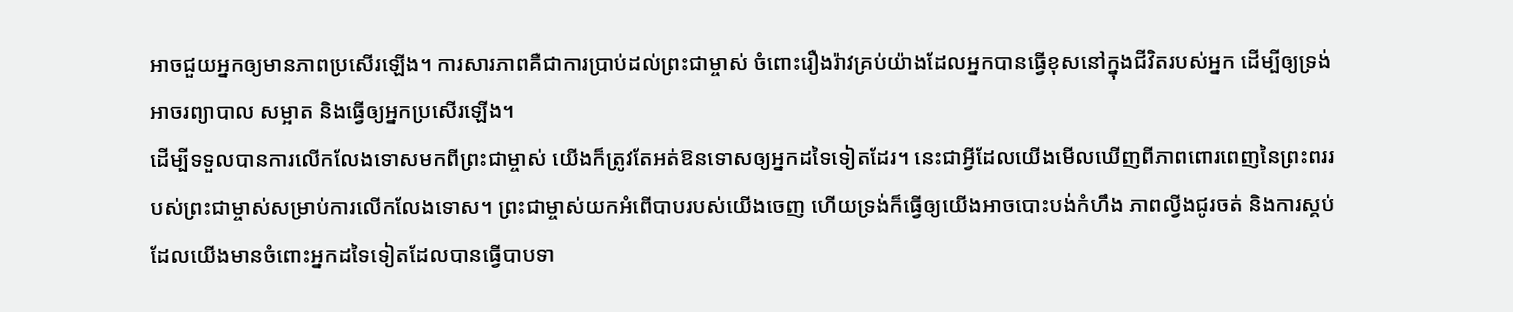អាចជួយអ្នកឲ្យមានភាពប្រសើរឡើង។ ការសារភាពគឺជាការប្រាប់ដល់ព្រះជាម្ចាស់ ចំពោះរឿងរ៉ាវគ្រប់យ៉ាងដែលអ្នកបានធ្វើខុសនៅក្នុងជីវិតរបស់អ្នក ដើម្បីឲ្យទ្រង់អាចរព្យាបាល សម្អាត និងធ្វើឲ្យអ្នកប្រសើរឡើង។
ដើម្បីទទួលបានការលើកលែងទោសមកពីព្រះជាម្ចាស់ យើងក៏ត្រូវតែអត់ឱនទោសឲ្យអ្នកដទៃទៀតដែរ។ នេះជាអ្វីដែលយើងមើលឃើញពីភាពពោរពេញនៃព្រះពររបស់ព្រះជាម្ចាស់សម្រាប់ការលើកលែងទោស។ ព្រះជាម្ចាស់យកអំពើបាបរបស់យើងចេញ ហើយទ្រង់ក៏ធ្វើឲ្យយើងអាចបោះបង់កំហឹង ភាពល្វីងជូរចត់ និងការស្គប់ដែលយើងមានចំពោះអ្នកដទៃទៀតដែលបានធ្វើបាបទា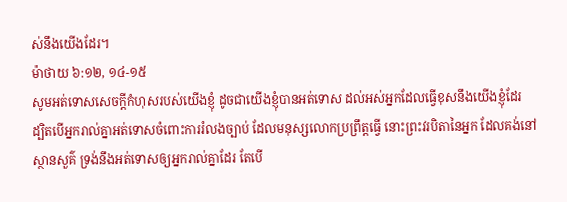ស់នឹងយើងដែរ។
ម៉ាថាយ ៦:១២, ១៤-១៥
សូមអត់ទោសសេចក្ដីកំហុសរបស់យើងខ្ញុំ ដូចជាយើងខ្ញុំបានអត់ទោស ដល់អស់អ្នកដែលធ្វើខុសនឹងយើងខ្ញុំដែរ
ដ្បិតបើអ្នករាល់គ្នាអត់ទោសចំពោះការរំលងច្បាប់ ដែលមនុស្សលោកប្រព្រឹត្តធ្វើ នោះព្រះវរបិតានៃអ្នក ដែលគង់នៅស្ថានសួគ៌ ទ្រង់នឹងអត់ទោសឲ្យអ្នករាល់គ្នាដែរ តែបើ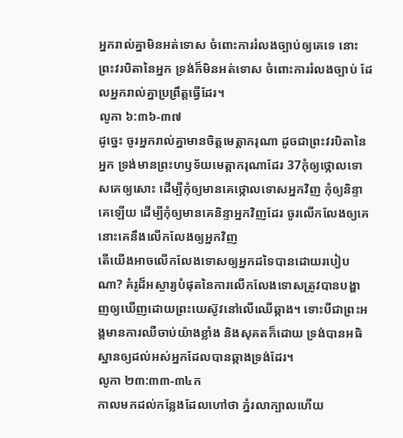អ្នករាល់គ្នាមិនអត់ទោស ចំពោះការរំលងច្បាប់ឲ្យគេទេ នោះព្រះវរបិតានៃអ្នក ទ្រង់ក៏មិនអត់ទោស ចំពោះការរំលងច្បាប់ ដែលអ្នករាល់គ្នាប្រព្រឹត្តធ្វើដែរ។
លូកា ៦:៣៦-៣៧
ដូច្នេះ ចូរអ្នករាល់គ្នាមានចិត្តមេត្តាករុណា ដូចជាព្រះវរបិតានៃអ្នក ទ្រង់មានព្រះហឫទ័យមេត្តាករុណាដែរ 37កុំឲ្យថ្កោលទោសគេឲ្យសោះ ដើម្បីកុំឲ្យមានគេថ្កោលទោសអ្នកវិញ កុំឲ្យនិន្ទាគេឡើយ ដើម្បីកុំឲ្យមានគេនិន្ទាអ្នកវិញដែរ ចូរលើកលែងឲ្យគេ នោះគេនឹងលើកលែងឲ្យអ្នកវិញ
តើយើងអាចលើកលែងទោសឲ្យអ្នកដទៃបានដោយរបៀបណា? គំរូដ៏អស្ចារ្យបំផុតនៃការលើកលែងទោសត្រូវបានបង្ហាញឲ្យឃើញដោយព្រះយេស៊ូវនៅលើឈើឆ្កាង។ ទោះបីជាព្រះអង្គមានការឈឺចាប់យ៉ាងខ្លាំង និងសុគតក៏ដោយ ទ្រង់បានអធិស្ឋានឲ្យដល់អស់អ្នកដែលបានឆ្កាងទ្រង់ដែរ។
លូកា ២៣:៣៣-៣៤ក
កាលមកដល់កន្លែងដែលហៅថា ភ្នំរលាក្បាលហើយ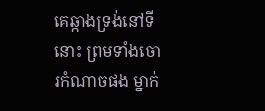គេឆ្កាងទ្រង់នៅទីនោះ ព្រមទាំងចោរកំណាចផង ម្នាក់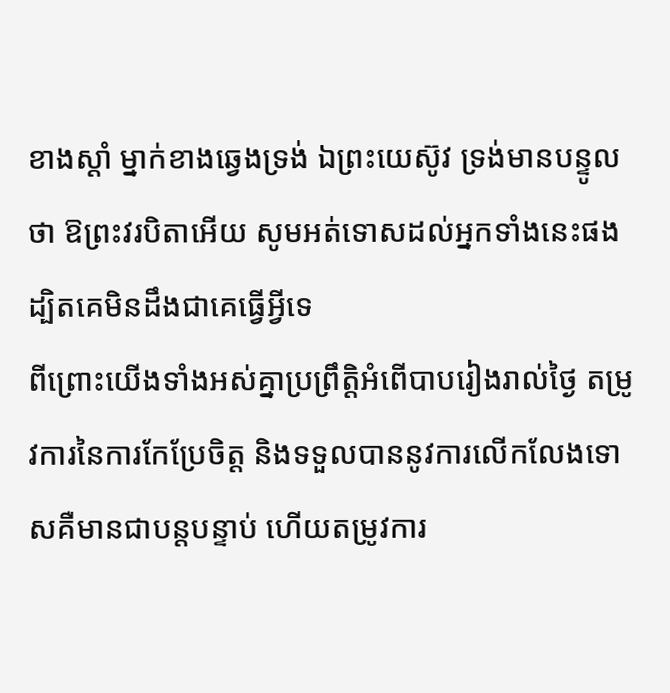ខាងស្តាំ ម្នាក់ខាងឆ្វេងទ្រង់ ឯព្រះយេស៊ូវ ទ្រង់មានបន្ទូលថា ឱព្រះវរបិតាអើយ សូមអត់ទោសដល់អ្នកទាំងនេះផង ដ្បិតគេមិនដឹងជាគេធ្វើអ្វីទេ
ពីព្រោះយើងទាំងអស់គ្នាប្រព្រឹត្តិអំពើបាបរៀងរាល់ថ្ងៃ តម្រូវការនៃការកែប្រែចិត្ត និងទទួលបាននូវការលើកលែងទោសគឺមានជាបន្តបន្ទាប់ ហើយតម្រូវការ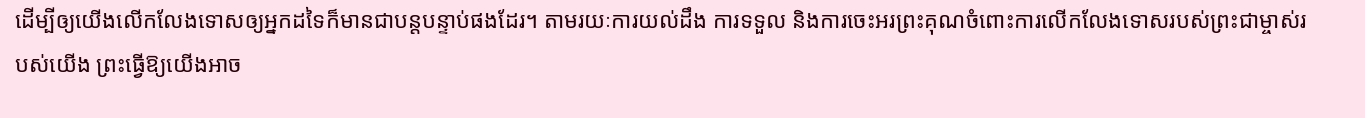ដើម្បីឲ្យយើងលើកលែងទោសឲ្យអ្នកដទៃក៏មានជាបន្តបន្ទាប់ផងដែរ។ តាមរយៈការយល់ដឹង ការទទួល និងការចេះអរព្រះគុណចំពោះការលើកលែងទោសរបស់ព្រះជាម្ចាស់របស់យើង ព្រះធ្វើឱ្យយើងអាច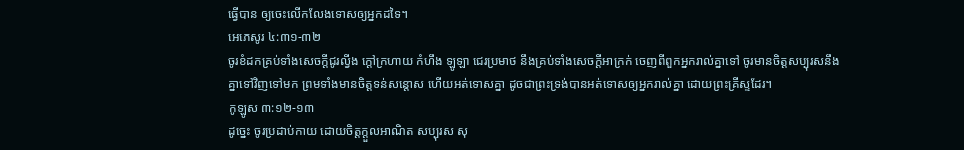ធ្វើបាន ឲ្យចេះលើកលែងទោសឲ្យអ្នកដទៃ។
អេភេសូរ ៤:៣១-៣២
ចូរខំដកគ្រប់ទាំងសេចក្ដីជូរល្វីង ក្តៅក្រហាយ កំហឹង ឡូឡា ជេរប្រមាថ នឹងគ្រប់ទាំងសេចក្ដីអាក្រក់ ចេញពីពួកអ្នករាល់គ្នាទៅ ចូរមានចិត្តសប្បុរសនឹងគ្នាទៅវិញទៅមក ព្រមទាំងមានចិត្តទន់សន្តោស ហើយអត់ទោសគ្នា ដូចជាព្រះទ្រង់បានអត់ទោសឲ្យអ្នករាល់គ្នា ដោយព្រះគ្រីស្ទដែរ។
កូឡូស ៣:១២-១៣
ដូច្នេះ ចូរប្រដាប់កាយ ដោយចិត្តក្តួលអាណិត សប្បុរស សុ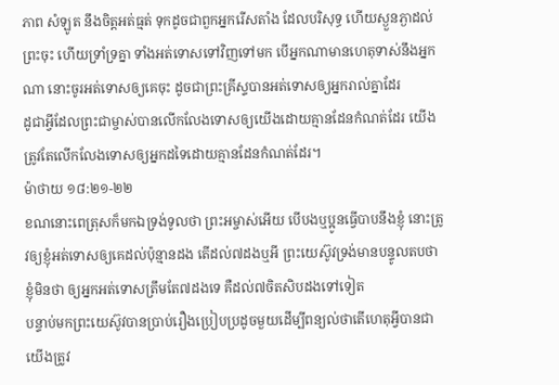ភាព សំឡូត នឹងចិត្តអត់ធ្មត់ ទុកដូចជាពួកអ្នករើសតាំង ដែលបរិសុទ្ធ ហើយស្ងួនភ្ងាដល់ព្រះចុះ ហើយទ្រាំទ្រគ្នា ទាំងអត់ទោសទៅវិញទៅមក បើអ្នកណាមានហេតុទាស់នឹងអ្នកណា នោះចូរអត់ទោសឲ្យគេចុះ ដូចជាព្រះគ្រីស្ទបានអត់ទោសឲ្យអ្នករាល់គ្នាដែរ
ដូជាអ្វីដែលព្រះជាម្ចាស់បានលើកលែងទោសឲ្យយើងដោយគ្មានដែនកំណត់ដែរ យើងត្រូវតែលើកលែងទោសឲ្យអ្នកដទៃដោយគ្មានដែនកំណត់ដែរ។
ម៉ាថាយ ១៨:២១-២២
ខណនោះពេត្រុសក៏មកឯទ្រង់ទូលថា ព្រះអម្ចាស់អើយ បើបងឬប្អូនធ្វើបាបនឹងខ្ញុំ នោះត្រូវឲ្យខ្ញុំអត់ទោសឲ្យគេដល់ប៉ុន្មានដង តើដល់៧ដងឬអី ព្រះយេស៊ូវទ្រង់មានបន្ទូលតបថា ខ្ញុំមិនថា ឲ្យអ្នកអត់ទោសត្រឹមតែ៧ដងទេ គឺដល់៧ចិតសិបដងទៅទៀត
បន្ទាប់មកព្រះយេស៊ូវបានប្រាប់រឿងប្រៀបប្រដូចមួយដើម្បីពន្យល់ថាតើហេតុអ្វីបានជាយើងត្រូវ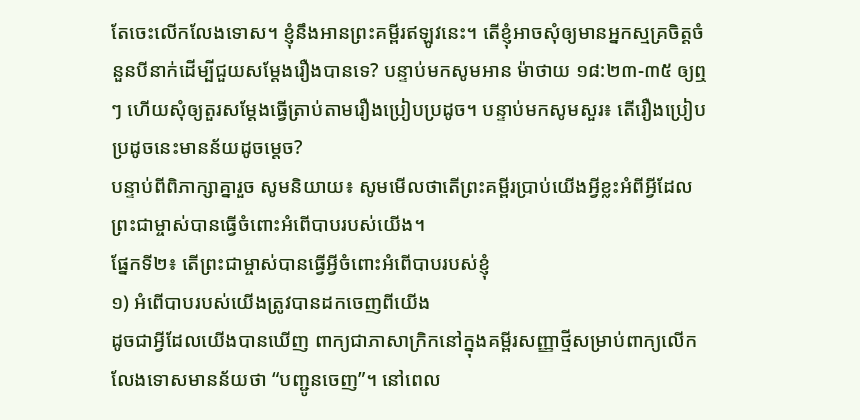តែចេះលើកលែងទោស។ ខ្ញុំនឹងអានព្រះគម្ពីរឥឡូវនេះ។ តើខ្ញុំអាចសុំឲ្យមានអ្នកស្មគ្រចិត្តចំនួនបីនាក់ដើម្បីជួយសម្តែងរឿងបានទេ? បន្ទាប់មកសូមអាន ម៉ាថាយ ១៨:២៣-៣៥ ឲ្យឮៗ ហើយសុំឲ្យតួរសម្តែងធ្វើត្រាប់តាមរឿងប្រៀបប្រដូច។ បន្ទាប់មកសូមសួរ៖ តើរឿងប្រៀបប្រដូចនេះមានន័យដូចម្តេច?
បន្ទាប់ពីពិភាក្សាគ្នារួច សូមនិយាយ៖ សូមមើលថាតើព្រះគម្ពីរប្រាប់យើងអ្វីខ្លះអំពីអ្វីដែលព្រះជាម្ចាស់បានធ្វើចំពោះអំពើបាបរបស់យើង។
ផ្នែកទី២៖ តើព្រះជាម្ចាស់បានធ្វើអ្វីចំពោះអំពើបាបរបស់ខ្ញុំ
១) អំពើបាបរបស់យើងត្រូវបានដកចេញពីយើង
ដូចជាអ្វីដែលយើងបានឃើញ ពាក្យជាភាសាក្រិកនៅក្នុងគម្ពីរសញ្ញាថ្មីសម្រាប់ពាក្យលើកលែងទោសមានន័យថា “បញ្ជូនចេញ”។ នៅពេល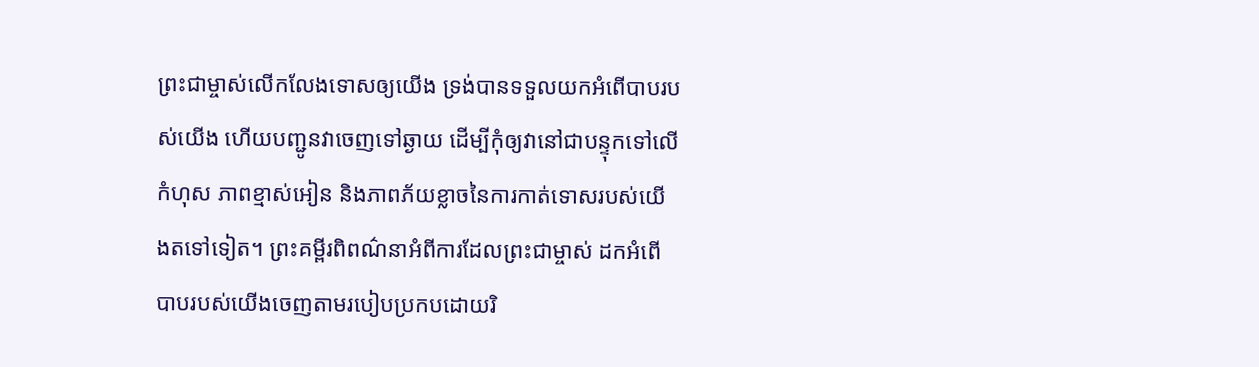ព្រះជាម្ចាស់លើកលែងទោសឲ្យយើង ទ្រង់បានទទួលយកអំពើបាបរបស់យើង ហើយបញ្ជូនវាចេញទៅឆ្ងាយ ដើម្បីកុំឲ្យវានៅជាបន្ទុកទៅលើកំហុស ភាពខ្មាស់អៀន និងភាពភ័យខ្លាចនៃការកាត់ទោសរបស់យើងតទៅទៀត។ ព្រះគម្ពីរពិពណ៌នាអំពីការដែលព្រះជាម្ចាស់ ដកអំពើបាបរបស់យើងចេញតាមរបៀបប្រកបដោយរិ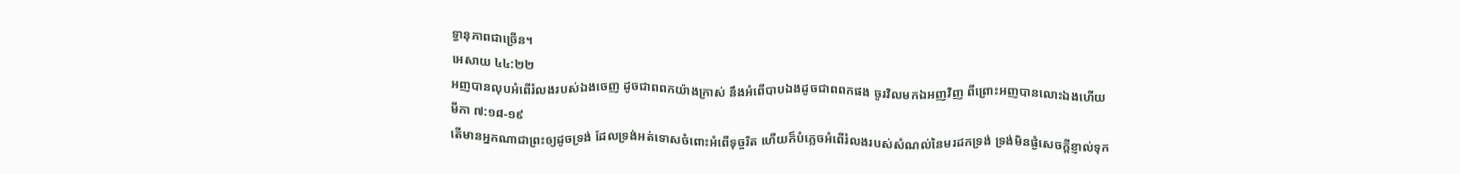ទ្ធានុភាពជាច្រើន។
អេសាយ ៤៤:២២
អញបានលុបអំពើរំលងរបស់ឯងចេញ ដូចជាពពកយ៉ាងក្រាស់ នឹងអំពើបាបឯងដូចជាពពកផង ចូរវិលមកឯអញវិញ ពីព្រោះអញបានលោះឯងហើយ
មីកា ៧:១៨-១៩
តើមានអ្នកណាជាព្រះឲ្យដូចទ្រង់ ដែលទ្រង់អត់ទោសចំពោះអំពើទុច្ចរិត ហើយក៏បំភ្លេចអំពើរំលងរបស់សំណល់នៃមរដកទ្រង់ ទ្រង់មិនផ្ងំសេចក្ដីខ្ញាល់ទុក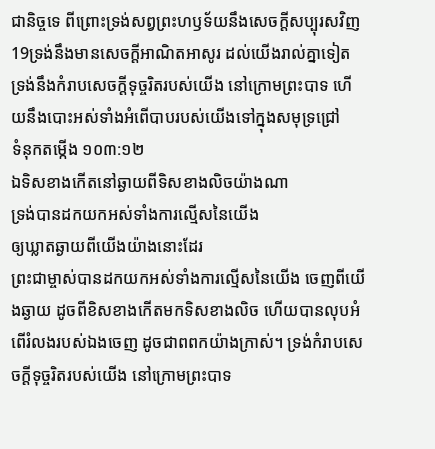ជានិច្ចទេ ពីព្រោះទ្រង់សព្វព្រះហឫទ័យនឹងសេចក្ដីសប្បុរសវិញ 19ទ្រង់នឹងមានសេចក្ដីអាណិតអាសូរ ដល់យើងរាល់គ្នាទៀត ទ្រង់នឹងកំរាបសេចក្ដីទុច្ចរិតរបស់យើង នៅក្រោមព្រះបាទ ហើយនឹងបោះអស់ទាំងអំពើបាបរបស់យើងទៅក្នុងសមុទ្រជ្រៅ
ទំនុកតម្កើង ១០៣:១២
ឯទិសខាងកើតនៅឆ្ងាយពីទិសខាងលិចយ៉ាងណា
ទ្រង់បានដកយកអស់ទាំងការល្មើសនៃយើង
ឲ្យឃ្លាតឆ្ងាយពីយើងយ៉ាងនោះដែរ
ព្រះជាម្ចាស់បានដកយកអស់ទាំងការល្មើសនៃយើង ចេញពីយើងឆ្ងាយ ដូចពីខិសខាងកើតមកទិសខាងលិច ហើយបានលុបអំពើរំលងរបស់ឯងចេញ ដូចជាពពកយ៉ាងក្រាស់។ ទ្រង់កំរាបសេចក្ដីទុច្ចរិតរបស់យើង នៅក្រោមព្រះបាទ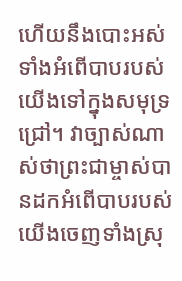ហើយនឹងបោះអស់ទាំងអំពើបាបរបស់យើងទៅក្នុងសមុទ្រជ្រៅ។ វាច្បាស់ណាស់ថាព្រះជាម្ចាស់បានដកអំពើបាបរបស់យើងចេញទាំងស្រុ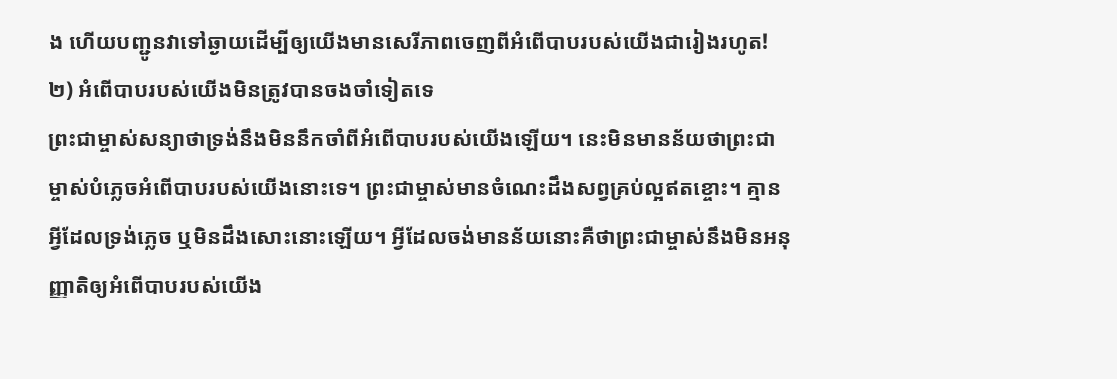ង ហើយបញ្ជូនវាទៅឆ្ងាយដើម្បីឲ្យយើងមានសេរីភាពចេញពីអំពើបាបរបស់យើងជារៀងរហូត!
២) អំពើបាបរបស់យើងមិនត្រូវបានចងចាំទៀតទេ
ព្រះជាម្ចាស់សន្យាថាទ្រង់នឹងមិននឹកចាំពីអំពើបាបរបស់យើងឡើយ។ នេះមិនមានន័យថាព្រះជាម្ចាស់បំភ្លេចអំពើបាបរបស់យើងនោះទេ។ ព្រះជាម្ចាស់មានចំណេះដឹងសព្វគ្រប់ល្អឥតខ្ចោះ។ គ្មានអ្វីដែលទ្រង់ភ្លេច ឬមិនដឹងសោះនោះឡើយ។ អ្វីដែលចង់មានន័យនោះគឺថាព្រះជាម្ចាស់នឹងមិនអនុញ្ញាតិឲ្យអំពើបាបរបស់យើង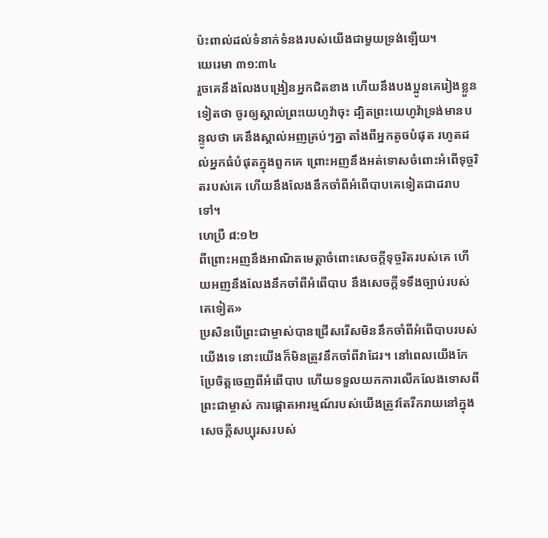ប៉ះពាល់ដល់ទំនាក់ទំនងរបស់យើងជាមួយទ្រង់ឡើយ។
យេរេមា ៣១:៣៤
រួចគេនឹងលែងបង្រៀនអ្នកជិតខាង ហើយនឹងបងប្អូនគេរៀងខ្លួនទៀតថា ចូរឲ្យស្គាល់ព្រះយេហូវ៉ាចុះ ដ្បិតព្រះយេហូវ៉ាទ្រង់មានបន្ទូលថា គេនឹងស្គាល់អញគ្រប់ៗគ្នា តាំងពីអ្នកតូចបំផុត រហូតដល់អ្នកធំបំផុតក្នុងពួកគេ ព្រោះអញនឹងអត់ទោសចំពោះអំពើទុច្ចរិតរបស់គេ ហើយនឹងលែងនឹកចាំពីអំពើបាបគេទៀតជាដរាបទៅ។
ហេប្រឺ ៨:១២
ពីព្រោះអញនឹងអាណិតមេត្តាចំពោះសេចក្ដីទុច្ចរិតរបស់គេ ហើយអញនឹងលែងនឹកចាំពីអំពើបាប នឹងសេចក្ដីទទឹងច្បាប់របស់គេទៀត»
ប្រសិនបើព្រះជាម្ចាស់បានជ្រើសរើសមិននឹកចាំពីអំពើបាបរបស់យើងទេ នោះយើងក៏មិនត្រូវនឹកចាំពីវាដែរ។ នៅពេលយើងកែប្រែចិត្តចេញពីអំពើបាប ហើយទទួលយកការលើកលែងទោសពីព្រះជាម្ចាស់ ការផ្តោតអារម្មណ៍របស់យើងត្រូវតែរីករាយនៅក្នុងសេចក្តីសប្បុរសរបស់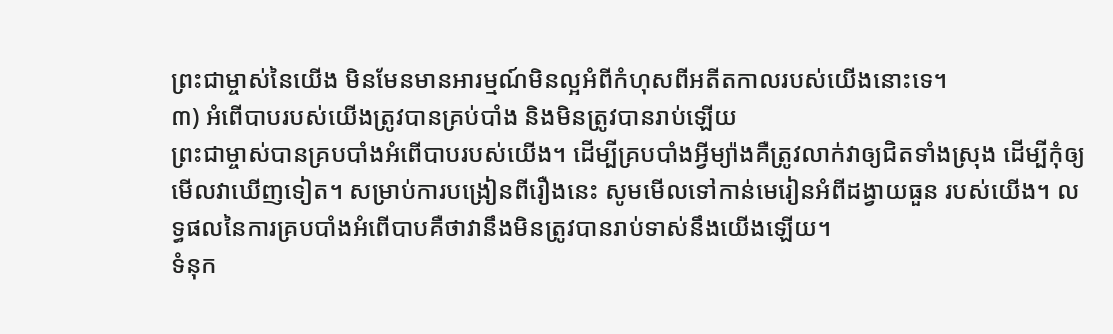ព្រះជាម្ចាស់នៃយើង មិនមែនមានអារម្មណ៍មិនល្អអំពីកំហុសពីអតីតកាលរបស់យើងនោះទេ។
៣) អំពើបាបរបស់យើងត្រូវបានគ្រប់បាំង និងមិនត្រូវបានរាប់ឡើយ
ព្រះជាម្ចាស់បានគ្របបាំងអំពើបាបរបស់យើង។ ដើម្បីគ្របបាំងអ្វីម្យ៉ាងគឺត្រូវលាក់វាឲ្យជិតទាំងស្រុង ដើម្បីកុំឲ្យមើលវាឃើញទៀត។ សម្រាប់ការបង្រៀនពីរឿងនេះ សូមមើលទៅកាន់មេរៀនអំពីដង្វាយធួន របស់យើង។ លទ្ធផលនៃការគ្របបាំងអំពើបាបគឺថាវានឹងមិនត្រូវបានរាប់ទាស់នឹងយើងឡើយ។
ទំនុក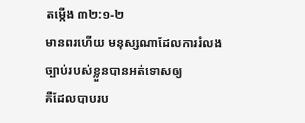តម្កើង ៣២:១-២
មានពរហើយ មនុស្សណាដែលការរំលង
ច្បាប់របស់ខ្លួនបានអត់ទោសឲ្យ
គឺដែលបាបរប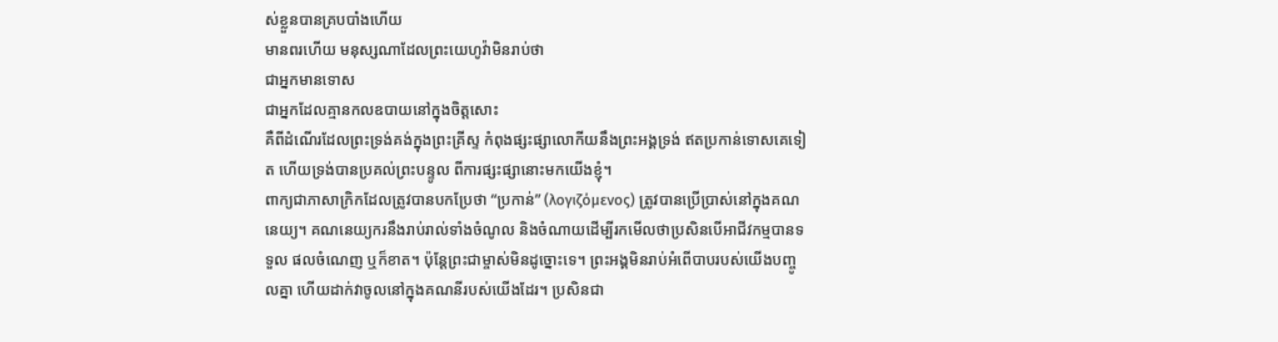ស់ខ្លួនបានគ្របបាំងហើយ
មានពរហើយ មនុស្សណាដែលព្រះយេហូវ៉ាមិនរាប់ថា
ជាអ្នកមានទោស
ជាអ្នកដែលគ្មានកលឧបាយនៅក្នុងចិត្តសោះ
គឺពីដំណើរដែលព្រះទ្រង់គង់ក្នុងព្រះគ្រីស្ទ កំពុងផ្សះផ្សាលោកីយនឹងព្រះអង្គទ្រង់ ឥតប្រកាន់ទោសគេទៀត ហើយទ្រង់បានប្រគល់ព្រះបន្ទូល ពីការផ្សះផ្សានោះមកយើងខ្ញុំ។
ពាក្យជាភាសាក្រិកដែលត្រូវបានបកប្រែថា “ប្រកាន់” (λογιζόμενος) ត្រូវបានប្រើប្រាស់នៅក្នុងគណនេយ្យ។ គណនេយ្យករនឹងរាប់រាល់ទាំងចំណូល និងចំណាយដើម្បីរកមើលថាប្រសិនបើអាជីវកម្មបានទទួល ផលចំណេញ ឬក៏ខាត។ ប៉ុន្តែព្រះជាម្ចាស់មិនដូច្នោះទេ។ ព្រះអង្គមិនរាប់អំពើបាបរបស់យើងបញ្ចូលគ្នា ហើយដាក់វាចូលនៅក្នុងគណនីរបស់យើងដែរ។ ប្រសិនជា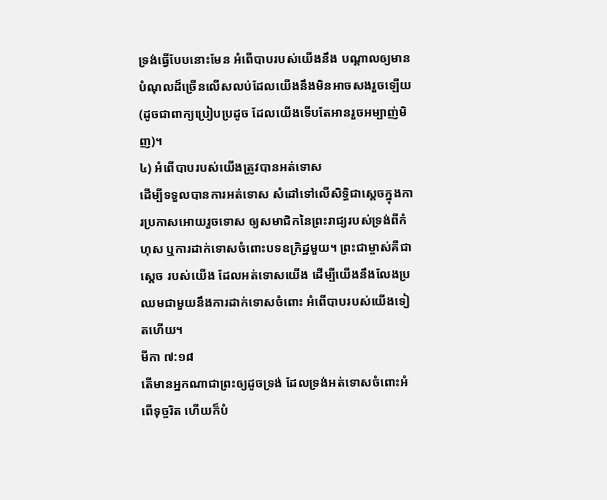ទ្រង់ធ្វើបែបនោះមែន អំពើបាបរបស់យើងនឹង បណ្តាលឲ្យមានបំណុលដ៏ច្រើនលើសលប់ដែលយើងនឹងមិនអាចសងរួចឡើយ (ដូចជាពាក្យប្រៀបប្រដូច ដែលយើងទើបតែអានរួចអម្បាញ់មិញ)។
៤) អំពើបាបរបស់យើងត្រូវបានអត់ទោស
ដើម្បីទទួលបានការអត់ទោស សំដៅទៅលើសិទ្ធិជាស្តេចក្នុងការប្រកាសអោយរួចទោស ឲ្យសមាជិកនៃព្រះរាជ្យរបស់ទ្រង់ពីកំហុស ឬការដាក់ទោសចំពោះបទឧក្រិដ្ឋមួយ។ ព្រះជាម្ចាស់គឺជាស្តេច របស់យើង ដែលអត់ទោសយើង ដើម្បីយើងនឹងលែងប្រឈមជាមួយនឹងការដាក់ទោសចំពោះ អំពើបាបរបស់យើងទៀតហើយ។
មីកា ៧:១៨
តើមានអ្នកណាជាព្រះឲ្យដូចទ្រង់ ដែលទ្រង់អត់ទោសចំពោះអំពើទុច្ចរិត ហើយក៏បំ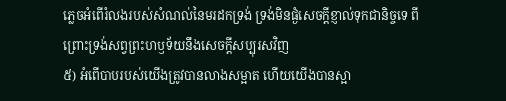ភ្លេចអំពើរំលងរបស់សំណល់នៃមរដកទ្រង់ ទ្រង់មិនផ្ងំសេចក្ដីខ្ញាល់ទុកជានិច្ចទេ ពីព្រោះទ្រង់សព្វព្រះហឫទ័យនឹងសេចក្ដីសប្បុរសវិញ
៥) អំពើបាបរបស់យើងត្រូវបានលាងសម្អាត ហើយយើងបានស្អា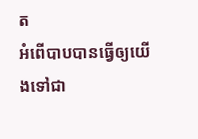ត
អំពើបាបបានធ្វើឲ្យយើងទៅជា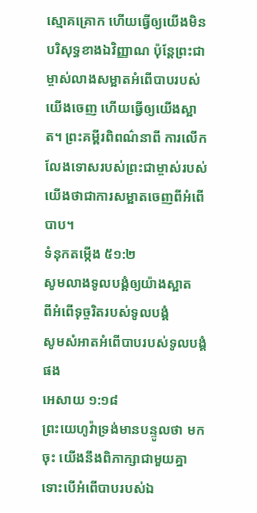ស្មោគគ្រោក ហើយធ្វើឲ្យយើងមិនបរិសុទ្ធខាងឯវិញ្ញាណ ប៉ុន្តែព្រះជាម្ចាស់លាងសម្អាតអំពើបាបរបស់យើងចេញ ហើយធ្វើឲ្យយើងស្អាត។ ព្រះគម្ពីរពិពណ៌នាពី ការលើកលែងទោសរបស់ព្រះជាម្ចាស់របស់យើងថាជាការសម្អាតចេញពីអំពើបាប។
ទំនុកតម្កើង ៥១:២
សូមលាងទូលបង្គំឲ្យយ៉ាងស្អាត
ពីអំពើទុច្ចរិតរបស់ទូលបង្គំ
សូមសំអាតអំពើបាបរបស់ទូលបង្គំផង
អេសាយ ១:១៨
ព្រះយេហូវ៉ាទ្រង់មានបន្ទូលថា មកចុះ យើងនឹងពិភាក្សាជាមួយគ្នា ទោះបើអំពើបាបរបស់ឯ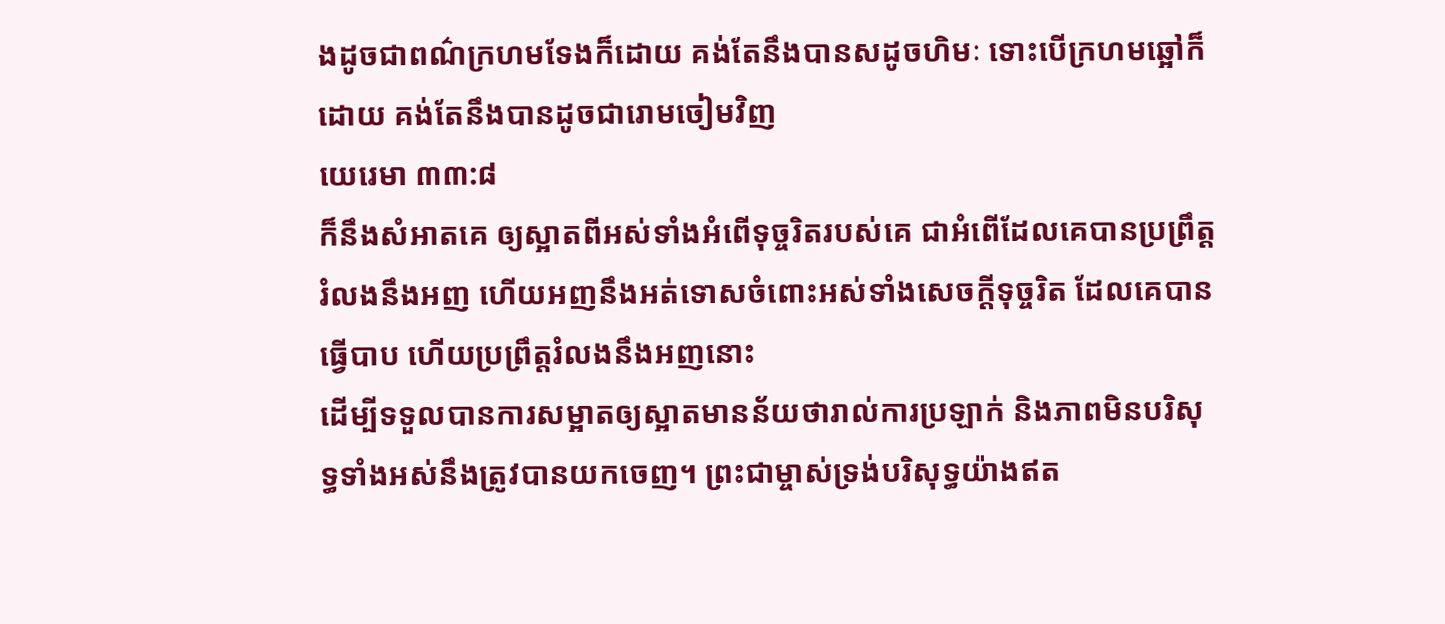ងដូចជាពណ៌ក្រហមទែងក៏ដោយ គង់តែនឹងបានសដូចហិមៈ ទោះបើក្រហមឆ្អៅក៏ដោយ គង់តែនឹងបានដូចជារោមចៀមវិញ
យេរេមា ៣៣:៨
ក៏នឹងសំអាតគេ ឲ្យស្អាតពីអស់ទាំងអំពើទុច្ចរិតរបស់គេ ជាអំពើដែលគេបានប្រព្រឹត្តរំលងនឹងអញ ហើយអញនឹងអត់ទោសចំពោះអស់ទាំងសេចក្ដីទុច្ចរិត ដែលគេបានធ្វើបាប ហើយប្រព្រឹត្តរំលងនឹងអញនោះ
ដើម្បីទទួលបានការសម្អាតឲ្យស្អាតមានន័យថារាល់ការប្រឡាក់ និងភាពមិនបរិសុទ្ធទាំងអស់នឹងត្រូវបានយកចេញ។ ព្រះជាម្ចាស់ទ្រង់បរិសុទ្ធយ៉ាងឥត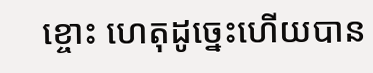ខ្ចោះ ហេតុដូច្នេះហើយបាន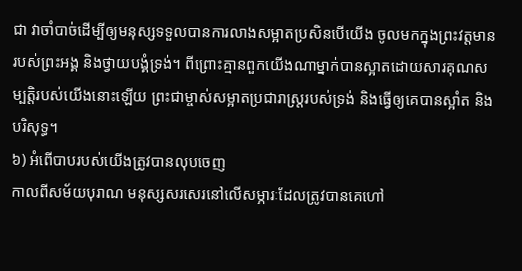ជា វាចាំបាច់ដើម្បីឲ្យមនុស្សទទួលបានការលាងសម្អាតប្រសិនបើយើង ចូលមកក្នុងព្រះវត្តមានរបស់ព្រះអង្គ និងថ្វាយបង្គំទ្រង់។ ពីព្រោះគ្មានពួកយើងណាម្នាក់បានស្អាតដោយសារគុណសម្បត្តិរបស់យើងនោះឡើយ ព្រះជាម្ចាស់សម្អាតប្រជារាស្ត្ររបស់ទ្រង់ និងធ្វើឲ្យគេបានស្អាំត និងបរិសុទ្ធ។
៦) អំពើបាបរបស់យើងត្រូវបានលុបចេញ
កាលពីសម័យបុរាណ មនុស្សសរសេរនៅលើសម្ភារៈដែលត្រូវបានគេហៅ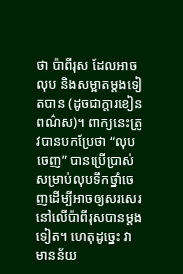ថា ប៉ាពីរុស ដែលអាចលុប និងសម្អាតម្តងទៀតបាន (ដូចជាក្តារខៀនពណ៌ស)។ ពាក្យនេះត្រូវបានបកប្រែថា “លុបចេញ” បានប្រើប្រាស់សម្រាប់លុបទឹកថ្នាំចេញដើម្បីអាចឲ្យសរសេរនៅលើប៉ាពីរុសបានម្តងទៀត។ ហេតុដូច្នេះ វាមានន័យ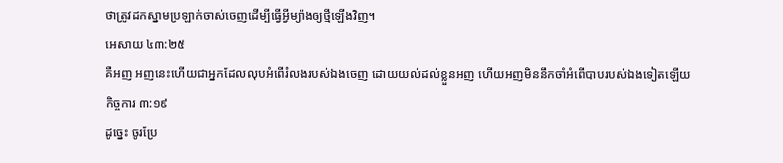ថាត្រូវដកស្នាមប្រឡាក់ចាស់ចេញដើម្បីធ្វើអ្វីម្យ៉ាងឲ្យថ្មីឡើងវិញ។
អេសាយ ៤៣:២៥
គឺអញ អញនេះហើយជាអ្នកដែលលុបអំពើរំលងរបស់ឯងចេញ ដោយយល់ដល់ខ្លួនអញ ហើយអញមិននឹកចាំអំពើបាបរបស់ឯងទៀតឡើយ
កិច្ចការ ៣:១៩
ដូច្នេះ ចូរប្រែ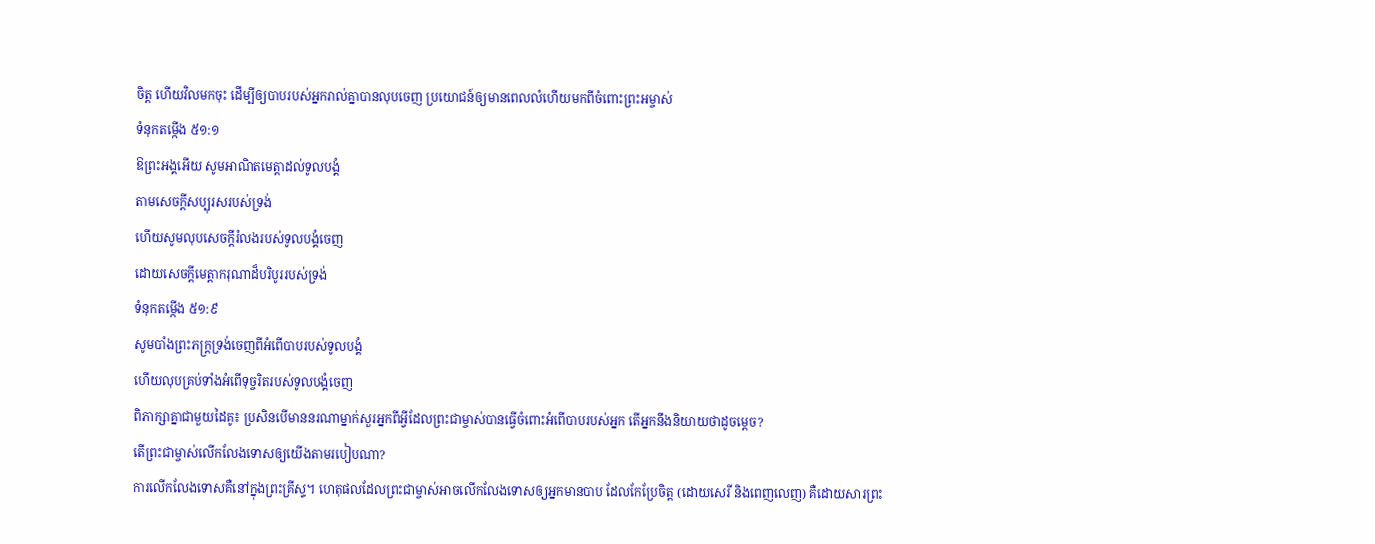ចិត្ត ហើយវិលមកចុះ ដើម្បីឲ្យបាបរបស់អ្នករាល់គ្នាបានលុបចេញ ប្រយោជន៍ឲ្យមានពេលលំហើយមកពីចំពោះព្រះអម្ចាស់
ទំនុកតម្កើង ៥១:១
ឱព្រះអង្គអើយ សូមអាណិតមេត្តាដល់ទូលបង្គំ
តាមសេចក្ដីសប្បុរសរបស់ទ្រង់
ហើយសូមលុបសេចក្ដីរំលងរបស់ទូលបង្គំចេញ
ដោយសេចក្ដីមេត្តាករុណាដ៏បរិបូររបស់ទ្រង់
ទំនុកតម្កើង ៥១:៩
សូមបាំងព្រះភក្ត្រទ្រង់ចេញពីអំពើបាបរបស់ទូលបង្គំ
ហើយលុបគ្រប់ទាំងអំពើទុច្ចរិតរបស់ទូលបង្គំចេញ
ពិភាក្សាគ្នាជាមួយដៃគូ៖ ប្រសិនបើមាននរណាម្នាក់សួរអ្នកពីអ្វីដែលព្រះជាម្ចាស់បានធ្វើចំពោះអំពើបាបរបស់អ្នក តើអ្នកនឹងនិយាយថាដូចម្តេច?
តើព្រះជាម្ចាស់លើកលែងទោសឲ្យយើងតាមរបៀបណា?
ការលើកលែងទោសគឺនៅក្នុងព្រះគ្រីស្ទ។ ហេតុផលដែលព្រះជាម្ចាស់អាចលើកលែងទោសឲ្យអ្នកមានបាប ដែលកែប្រែចិត្ត (ដោយសេរី និងពេញលេញ) គឺដោយសារព្រះ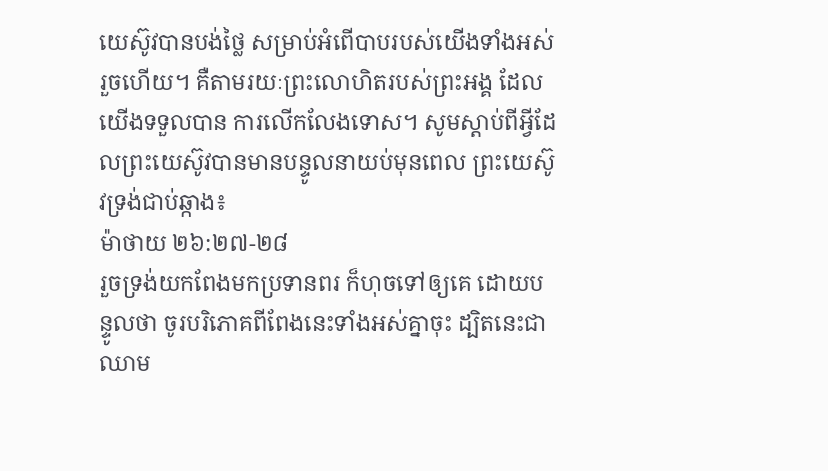យេស៊ូវបានបង់ថ្លៃ សម្រាប់អំពើបាបរបស់យើងទាំងអស់រួចហើយ។ គឺតាមរយៈព្រះលោហិតរបស់ព្រះអង្គ ដែលយើងទទួលបាន ការលើកលែងទោស។ សូមស្តាប់ពីអ្វីដែលព្រះយេស៊ូវបានមានបន្ទូលនាយប់មុនពេល ព្រះយេស៊ូវទ្រង់ជាប់ឆ្កាង៖
ម៉ាថាយ ២៦:២៧-២៨
រួចទ្រង់យកពែងមកប្រទានពរ ក៏ហុចទៅឲ្យគេ ដោយបន្ទូលថា ចូរបរិភោគពីពែងនេះទាំងអស់គ្នាចុះ ដ្បិតនេះជាឈាម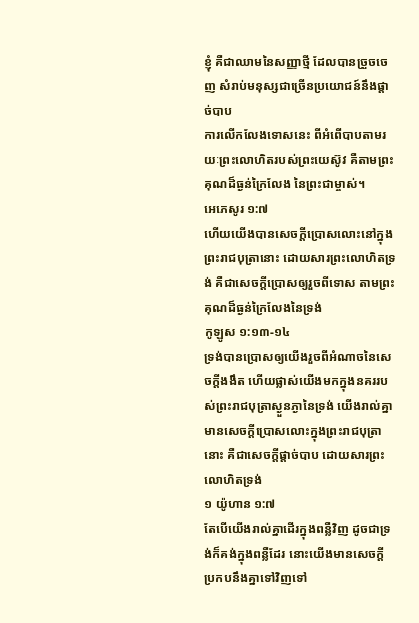ខ្ញុំ គឺជាឈាមនៃសញ្ញាថ្មី ដែលបានច្រួចចេញ សំរាប់មនុស្សជាច្រើនប្រយោជន៍នឹងផ្តាច់បាប
ការលើកលែងទោសនេះ ពីអំពើបាបតាមរយៈព្រះលោហិតរបស់ព្រះយេស៊ូវ គឺតាមព្រះគុណដ៏ធ្ងន់ក្រៃលែង នៃព្រះជាម្ចាស់។
អេភេសូរ ១:៧
ហើយយើងបានសេចក្ដីប្រោសលោះនៅក្នុងព្រះរាជបុត្រានោះ ដោយសារព្រះលោហិតទ្រង់ គឺជាសេចក្ដីប្រោសឲ្យរួចពីទោស តាមព្រះគុណដ៏ធ្ងន់ក្រៃលែងនៃទ្រង់
កូឡូស ១:១៣-១៤
ទ្រង់បានប្រោសឲ្យយើងរួចពីអំណាចនៃសេចក្ដីងងឹត ហើយផ្លាស់យើងមកក្នុងនគររបស់ព្រះរាជបុត្រាស្ងួនភ្ងានៃទ្រង់ យើងរាល់គ្នាមានសេចក្ដីប្រោសលោះក្នុងព្រះរាជបុត្រានោះ គឺជាសេចក្ដីផ្តាច់បាប ដោយសារព្រះលោហិតទ្រង់
១ យ៉ូហាន ១:៧
តែបើយើងរាល់គ្នាដើរក្នុងពន្លឺវិញ ដូចជាទ្រង់ក៏គង់ក្នុងពន្លឺដែរ នោះយើងមានសេចក្ដីប្រកបនឹងគ្នាទៅវិញទៅ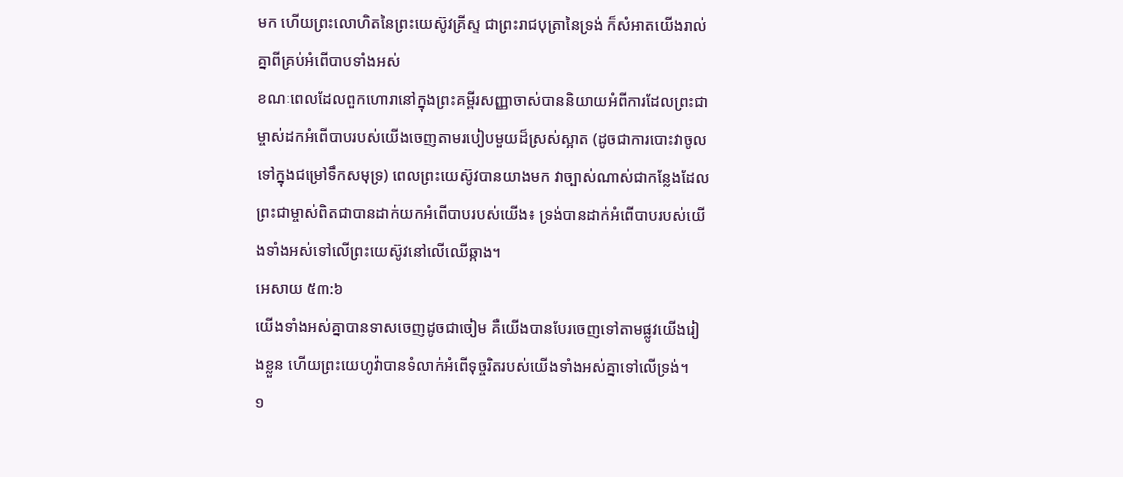មក ហើយព្រះលោហិតនៃព្រះយេស៊ូវគ្រីស្ទ ជាព្រះរាជបុត្រានៃទ្រង់ ក៏សំអាតយើងរាល់គ្នាពីគ្រប់អំពើបាបទាំងអស់
ខណៈពេលដែលពួកហោរានៅក្នុងព្រះគម្ពីរសញ្ញាចាស់បាននិយាយអំពីការដែលព្រះជាម្ចាស់ដកអំពើបាបរបស់យើងចេញតាមរបៀបមួយដ៏ស្រស់ស្អាត (ដូចជាការបោះវាចូលទៅក្នុងជម្រៅទឹកសមុទ្រ) ពេលព្រះយេស៊ូវបានយាងមក វាច្បាស់ណាស់ជាកន្លែងដែលព្រះជាម្ចាស់ពិតជាបានដាក់យកអំពើបាបរបស់យើង៖ ទ្រង់បានដាក់អំពើបាបរបស់យើងទាំងអស់ទៅលើព្រះយេស៊ូវនៅលើឈើឆ្កាង។
អេសាយ ៥៣:៦
យើងទាំងអស់គ្នាបានទាសចេញដូចជាចៀម គឺយើងបានបែរចេញទៅតាមផ្លូវយើងរៀងខ្លួន ហើយព្រះយេហូវ៉ាបានទំលាក់អំពើទុច្ចរិតរបស់យើងទាំងអស់គ្នាទៅលើទ្រង់។
១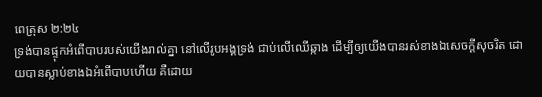ពេត្រុស ២:២៤
ទ្រង់បានផ្ទុកអំពើបាបរបស់យើងរាល់គ្នា នៅលើរូបអង្គទ្រង់ ជាប់លើឈើឆ្កាង ដើម្បីឲ្យយើងបានរស់ខាងឯសេចក្ដីសុចរិត ដោយបានស្លាប់ខាងឯអំពើបាបហើយ គឺដោយ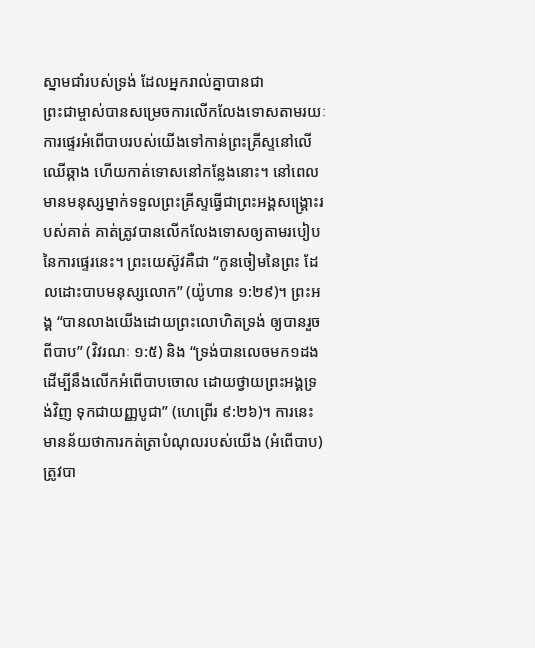ស្នាមជាំរបស់ទ្រង់ ដែលអ្នករាល់គ្នាបានជា
ព្រះជាម្ចាស់បានសម្រេចការលើកលែងទោសតាមរយៈការផ្ទេរអំពើបាបរបស់យើងទៅកាន់ព្រះគ្រីស្ទនៅលើឈើឆ្កាង ហើយកាត់ទោសនៅកន្លែងនោះ។ នៅពេលមានមនុស្សម្នាក់ទទួលព្រះគ្រីស្ទធ្វើជាព្រះអង្គសង្គ្រោះរបស់គាត់ គាត់ត្រូវបានលើកលែងទោសឲ្យតាមរបៀបនៃការផ្ទេរនេះ។ ព្រះយេស៊ូវគឺជា “កូនចៀមនៃព្រះ ដែលដោះបាបមនុស្សលោក” (យ៉ូហាន ១:២៩)។ ព្រះអង្គ “បានលាងយើងដោយព្រះលោហិតទ្រង់ ឲ្យបានរួចពីបាប” (វិវរណៈ ១:៥) និង “ទ្រង់បានលេចមក១ដង ដើម្បីនឹងលើកអំពើបាបចោល ដោយថ្វាយព្រះអង្គទ្រង់វិញ ទុកជាយញ្ញបូជា” (ហេព្រើរ ៩:២៦)។ ការនេះមានន័យថាការកត់ត្រាបំណុលរបស់យើង (អំពើបាប) ត្រូវបា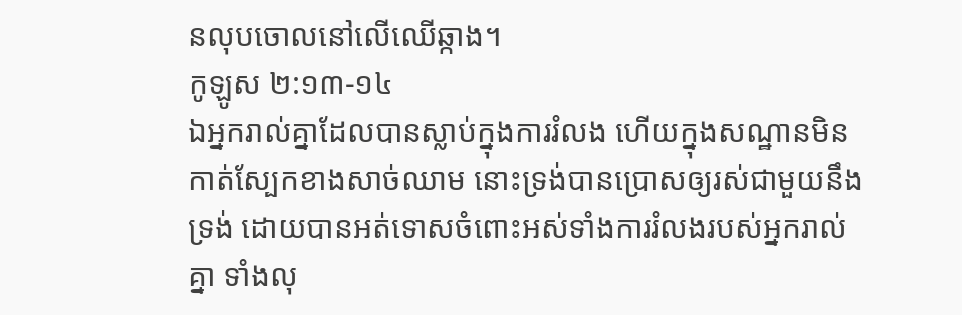នលុបចោលនៅលើឈើឆ្កាង។
កូឡូស ២:១៣-១៤
ឯអ្នករាល់គ្នាដែលបានស្លាប់ក្នុងការរំលង ហើយក្នុងសណ្ឋានមិនកាត់ស្បែកខាងសាច់ឈាម នោះទ្រង់បានប្រោសឲ្យរស់ជាមួយនឹងទ្រង់ ដោយបានអត់ទោសចំពោះអស់ទាំងការរំលងរបស់អ្នករាល់គ្នា ទាំងលុ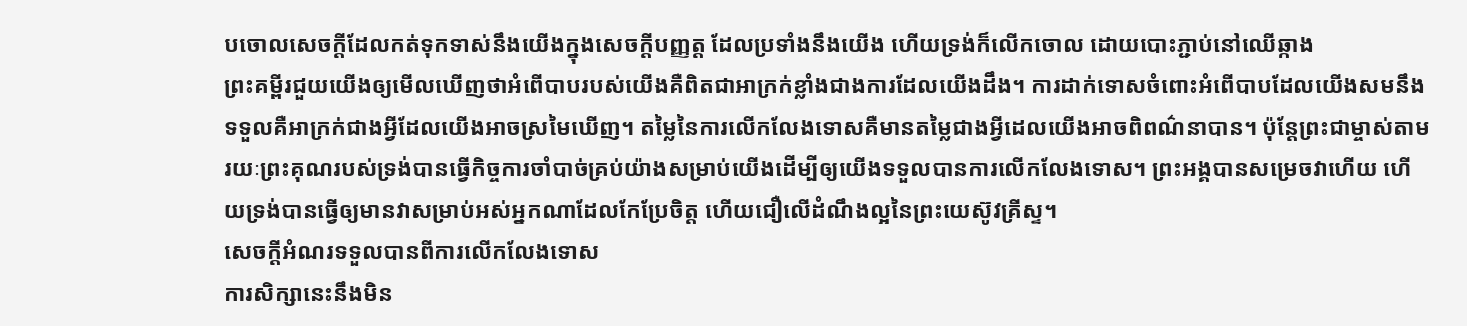បចោលសេចក្ដីដែលកត់ទុកទាស់នឹងយើងក្នុងសេចក្ដីបញ្ញត្ត ដែលប្រទាំងនឹងយើង ហើយទ្រង់ក៏លើកចោល ដោយបោះភ្ជាប់នៅឈើឆ្កាង
ព្រះគម្ពីរជួយយើងឲ្យមើលឃើញថាអំពើបាបរបស់យើងគឺពិតជាអាក្រក់ខ្លាំងជាងការដែលយើងដឹង។ ការដាក់ទោសចំពោះអំពើបាបដែលយើងសមនឹងទទួលគឺអាក្រក់ជាងអ្វីដែលយើងអាចស្រមៃឃើញ។ តម្លៃនៃការលើកលែងទោសគឺមានតម្លៃជាងអ្វីដេលយើងអាចពិពណ៌នាបាន។ ប៉ុន្តែព្រះជាម្ចាស់តាមរយៈព្រះគុណរបស់ទ្រង់បានធ្វើកិច្ចការចាំបាច់គ្រប់យ៉ាងសម្រាប់យើងដើម្បីឲ្យយើងទទួលបានការលើកលែងទោស។ ព្រះអង្គបានសម្រេចវាហើយ ហើយទ្រង់បានធ្វើឲ្យមានវាសម្រាប់អស់អ្នកណាដែលកែប្រែចិត្ត ហើយជឿលើដំណឹងល្អនៃព្រះយេស៊ូវគ្រីស្ទ។
សេចក្តីអំណរទទួលបានពីការលើកលែងទោស
ការសិក្សានេះនឹងមិន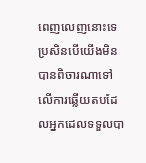ពេញលេញនោះទេ ប្រសិនបើយើងមិនបានពិចារណាទៅលើការឆ្លើយតបដែលអ្នកដេលទទួលបា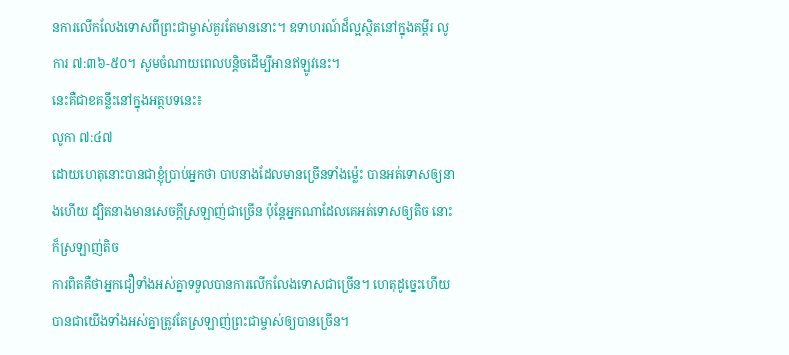នការលើកលែងទោសពីព្រះជាម្ចាស់គួរតែមាននោះ។ ឧទាហរណ៍ដ៏ល្អស្ថិតនៅក្នុងគម្ពីរ លូការ ៧:៣៦-៥០។ សូមចំណាយពេលបន្តិចដើម្បីអានឥឡូវនេះ។
នេះគឺជាខគន្លឹះនៅក្នុងអត្ថបទនេះ៖
លូកា ៧:៤៧
ដោយហេតុនោះបានជាខ្ញុំប្រាប់អ្នកថា បាបនាងដែលមានច្រើនទាំងម៉្លេះ បានអត់ទោសឲ្យនាងហើយ ដ្បិតនាងមានសេចក្ដីស្រឡាញ់ជាច្រើន ប៉ុន្តែអ្នកណាដែលគេអត់ទោសឲ្យតិច នោះក៏ស្រឡាញ់តិច
ការពិតគឺថាអ្នកជឿទាំងអស់គ្នាទទួលបានការលើកលែងទោសជាច្រើន។ ហេតុដូច្នេះហើយបានជាយើងទាំងអស់គ្នាត្រូវតែស្រឡាញ់ព្រះជាម្ចាស់ឲ្យបានច្រើន។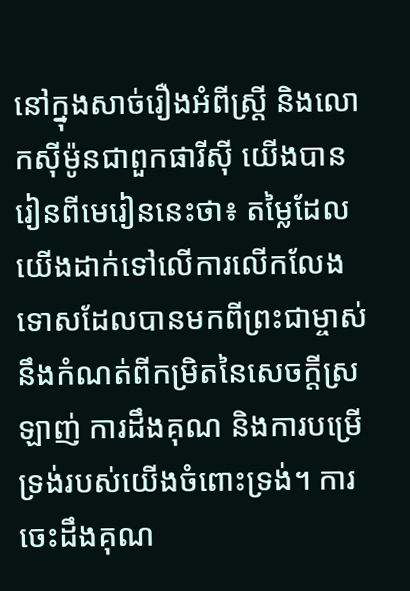នៅក្នុងសាច់រឿងអំពីស្ត្រី និងលោកស៊ីម៉ូនជាពួកផារីស៊ី យើងបានរៀនពីមេរៀននេះថា៖ តម្លៃដែលយើងដាក់ទៅលើការលើកលែងទោសដែលបានមកពីព្រះជាម្ចាស់នឹងកំណត់ពីកម្រិតនៃសេចក្តីស្រឡាញ់ ការដឹងគុណ និងការបម្រើទ្រង់របស់យើងចំពោះទ្រង់។ ការចេះដឹងគុណ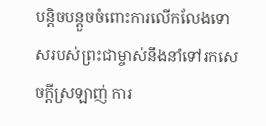បន្តិចបន្តួចចំពោះការលើកលែងទោសរបស់ព្រះជាម្ចាស់នឹងនាំទៅរកសេចក្តីស្រឡាញ់ ការ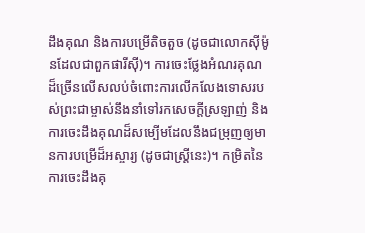ដឹងគុណ និងការបម្រើតិចតួច (ដូចជាលោកស៊ីម៉ូនដែលជាពួកផារីស៊ី)។ ការចេះថ្លែងអំណរគុណដ៏ច្រើនលើសលប់ចំពោះការលើកលែងទោសរបស់ព្រះជាម្ចាស់នឹងនាំទៅរកសេចក្តីស្រឡាញ់ និងការចេះដឹងគុណដ៏សម្បើមដែលនឹងជម្រុញឲ្យមានការបម្រើដ៏អស្ចារ្យ (ដូចជាស្ត្រីនេះ)។ កម្រិតនៃការចេះដឹងគុ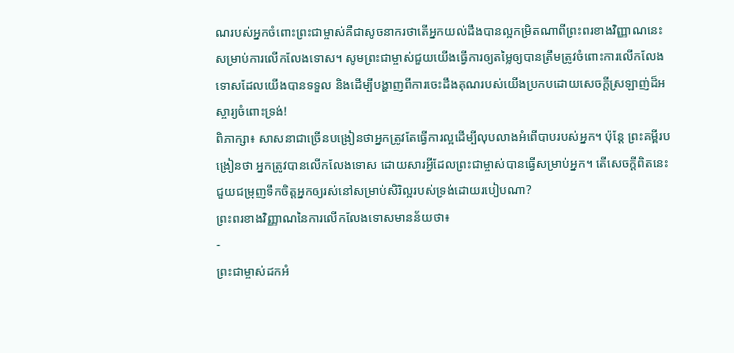ណរបស់អ្នកចំពោះព្រះជាម្ចាស់គឺជាសូចនាករថាតើអ្នកយល់ដឹងបានល្អកម្រិតណាពីព្រះពរខាងវិញ្ញាណនេះសម្រាប់ការលើកលែងទោស។ សូមព្រះជាម្ចាស់ជួយយើងធ្វើការឲ្យតម្លៃឲ្យបានត្រឹមត្រូវចំពោះការលើកលែងទោសដែលយើងបានទទួល និងដើម្បីបង្ហាញពីការចេះដឹងគុណរបស់យើងប្រកបដោយសេចក្តីស្រឡាញ់ដ៏អស្ចារ្យចំពោះទ្រង់!
ពិភាក្សា៖ សាសនាជាច្រើនបង្រៀនថាអ្នកត្រូវតែធ្វើការល្អដើម្បីលុបលាងអំពើបាបរបស់អ្នក។ ប៉ុន្តែ ព្រះគម្ពីរបង្រៀនថា អ្នកត្រូវបានលើកលែងទោស ដោយសារអ្វីដែលព្រះជាម្ចាស់បានធ្វើសម្រាប់អ្នក។ តើសេចក្តីពិតនេះជួយជម្រុញទឹកចិត្តអ្នកឲ្យរស់នៅសម្រាប់សិរិល្អរបស់ទ្រង់ដោយរបៀបណា?
ព្រះពរខាងវិញ្ញាណនៃការលើកលែងទោសមានន័យថា៖
-
ព្រះជាម្ចាស់ដកអំ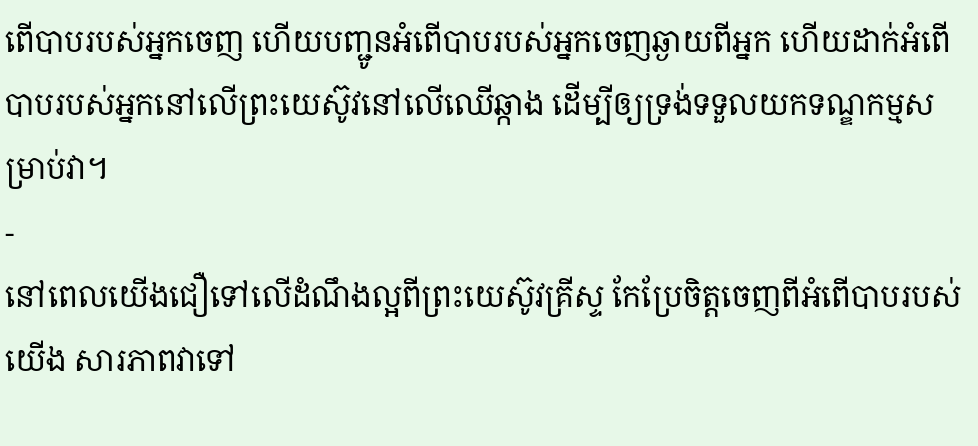ពើបាបរបស់អ្នកចេញ ហើយបញ្ជូនអំពើបាបរបស់អ្នកចេញឆ្ងាយពីអ្នក ហើយដាក់អំពើបាបរបស់អ្នកនៅលើព្រះយេស៊ូវនៅលើឈើឆ្កាង ដើម្បីឲ្យទ្រង់ទទួលយកទណ្ឌកម្មសម្រាប់វា។
-
នៅពេលយើងជឿទៅលើដំណឹងល្អពីព្រះយេស៊ូវគ្រីស្ទ កែប្រែចិត្តចេញពីអំពើបាបរបស់យើង សារភាពវាទៅ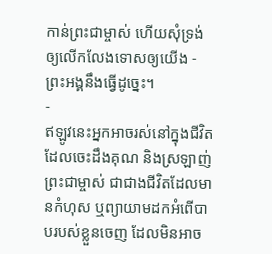កាន់ព្រះជាម្ចាស់ ហើយសុំទ្រង់ឲ្យលើកលែងទោសឲ្យយើង - ព្រះអង្គនឹងធ្វើដូច្នេះ។
-
ឥឡូវនេះអ្នកអាចរស់នៅក្នុងជីវិតដែលចេះដឹងគុណ និងស្រឡាញ់ព្រះជាម្ចាស់ ជាជាងជីវិតដែលមានកំហុស ឬព្យាយាមដកអំពើបាបរបស់ខ្លួនចេញ ដែលមិនអាច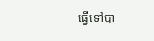ធ្វើទៅបា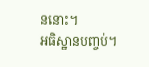ននោះ។
អធិស្ឋានបញ្ចប់។